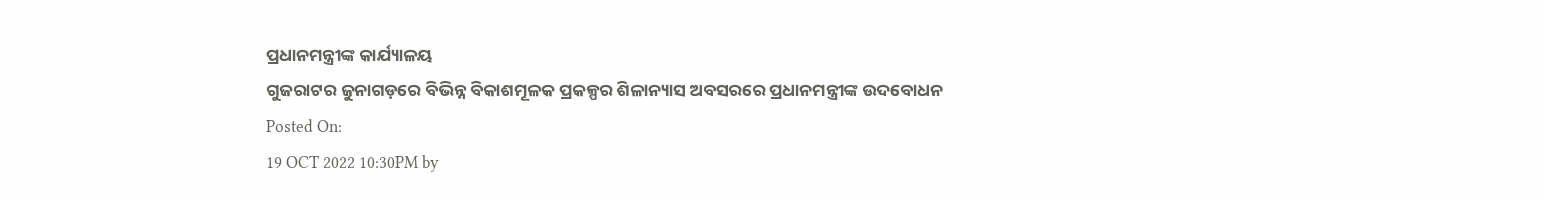ପ୍ରଧାନମନ୍ତ୍ରୀଙ୍କ କାର୍ଯ୍ୟାଳୟ
ଗୁଜରାଟର ଜୁନାଗଡ଼ରେ ବିଭିନ୍ନ ବିକାଶମୂଳକ ପ୍ରକଳ୍ପର ଶିଳାନ୍ୟାସ ଅବସରରେ ପ୍ରଧାନମନ୍ତ୍ରୀଙ୍କ ଉଦବୋଧନ
Posted On:
19 OCT 2022 10:30PM by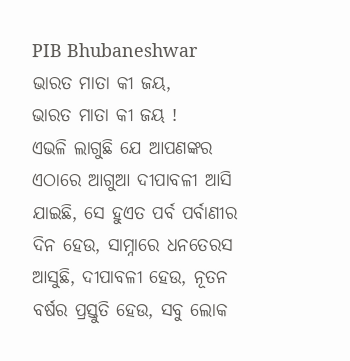PIB Bhubaneshwar
ଭାରତ ମାତା କୀ ଜୟ,
ଭାରତ ମାତା କୀ ଜୟ !
ଏଭଳି ଲାଗୁଛି ଯେ ଆପଣଙ୍କର ଏଠାରେ ଆଗୁଆ ଦୀପାବଳୀ ଆସି ଯାଇଛି, ସେ ହୁଏତ ପର୍ବ ପର୍ବାଣୀର ଦିନ ହେଉ, ସାମ୍ନାରେ ଧନତେରସ ଆସୁଛି, ଦୀପାବଳୀ ହେଉ, ନୂତନ ବର୍ଷର ପ୍ରସ୍ତୁତି ହେଉ, ସବୁ ଲୋକ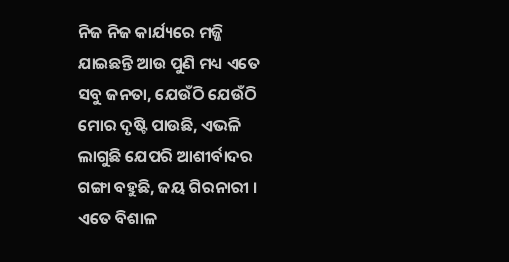ନିଜ ନିଜ କାର୍ଯ୍ୟରେ ମଜ୍ଜି ଯାଇଛନ୍ତି ଆଉ ପୁଣି ମଧ୍ୟ ଏତେ ସବୁ ଜନତା, ଯେଉଁଠି ଯେଉଁଠି ମୋର ଦୃଷ୍ଟି ପାଉଛି, ଏଭଳି ଲାଗୁଛି ଯେପରି ଆଶୀର୍ବାଦର ଗଙ୍ଗା ବହୁଛି, ଜୟ ଗିରନାରୀ । ଏତେ ବିଶାଳ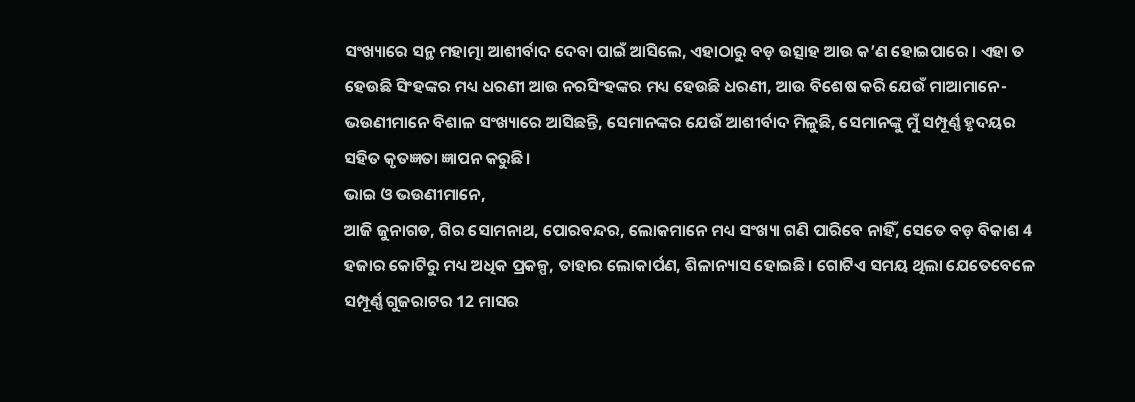ସଂଖ୍ୟାରେ ସନ୍ଥ ମହାତ୍ମା ଆଶୀର୍ବାଦ ଦେବା ପାଇଁ ଆସିଲେ, ଏହାଠାରୁ ବଡ଼ ଉତ୍ସାହ ଆଉ କ’ଣ ହୋଇପାରେ । ଏହା ତ ହେଉଛି ସିଂହଙ୍କର ମଧ୍ୟ ଧରଣୀ ଆଉ ନରସିଂହଙ୍କର ମଧ୍ୟ ହେଉଛି ଧରଣୀ, ଆଉ ବିଶେଷ କରି ଯେଉଁ ମାଆମାନେ- ଭଉଣୀମାନେ ବିଶାଳ ସଂଖ୍ୟାରେ ଆସିଛନ୍ତି, ସେମାନଙ୍କର ଯେଉଁ ଆଶୀର୍ବାଦ ମିଳୁଛି, ସେମାନଙ୍କୁ ମୁଁ ସମ୍ପୂର୍ଣ୍ଣ ହୃଦୟର ସହିତ କୃତଜ୍ଞତା ଜ୍ଞାପନ କରୁଛି।
ଭାଇ ଓ ଭଉଣୀମାନେ,
ଆଜି ଜୁନାଗଡ, ଗିର ସୋମନାଥ, ପୋରବନ୍ଦର, ଲୋକମାନେ ମଧ୍ୟ ସଂଖ୍ୟା ଗଣି ପାରିବେ ନାହିଁ, ସେତେ ବଡ଼ ବିକାଶ 4 ହଜାର କୋଟିରୁ ମଧ୍ୟ ଅଧିକ ପ୍ରକଳ୍ପ, ତାହାର ଲୋକାର୍ପଣ, ଶିଳାନ୍ୟାସ ହୋଇଛି। ଗୋଟିଏ ସମୟ ଥିଲା ଯେତେବେଳେ ସମ୍ପୂର୍ଣ୍ଣ ଗୁଜରାଟର 12 ମାସର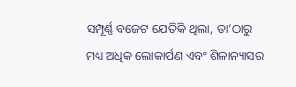ସମ୍ପୂର୍ଣ୍ଣ ବଜେଟ ଯେତିକି ଥିଲା, ତା’ଠାରୁ ମଧ୍ୟ ଅଧିକ ଲୋକାର୍ପଣ ଏବଂ ଶିଳାନ୍ୟାସର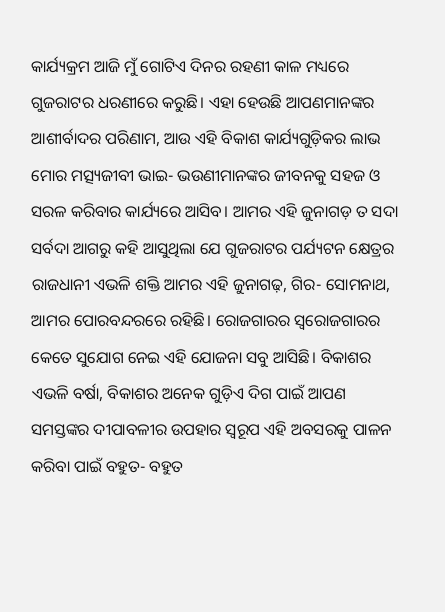କାର୍ଯ୍ୟକ୍ରମ ଆଜି ମୁଁ ଗୋଟିଏ ଦିନର ରହଣୀ କାଳ ମଧ୍ୟରେ ଗୁଜରାଟର ଧରଣୀରେ କରୁଛି। ଏହା ହେଉଛି ଆପଣମାନଙ୍କର ଆଶୀର୍ବାଦର ପରିଣାମ, ଆଉ ଏହି ବିକାଶ କାର୍ଯ୍ୟଗୁଡ଼ିକର ଲାଭ ମୋର ମତ୍ସ୍ୟଜୀବୀ ଭାଇ- ଭଉଣୀମାନଙ୍କର ଜୀବନକୁ ସହଜ ଓ ସରଳ କରିବାର କାର୍ଯ୍ୟରେ ଆସିବ। ଆମର ଏହି ଜୁନାଗଡ଼ ତ ସଦା ସର୍ବଦା ଆଗରୁ କହି ଆସୁଥିଲା ଯେ ଗୁଜରାଟର ପର୍ଯ୍ୟଟନ କ୍ଷେତ୍ରର ରାଜଧାନୀ ଏଭଳି ଶକ୍ତି ଆମର ଏହି ଜୁନାଗଢ଼, ଗିର- ସୋମନାଥ, ଆମର ପୋରବନ୍ଦରରେ ରହିଛି। ରୋଜଗାରର ସ୍ୱରୋଜଗାରର କେତେ ସୁଯୋଗ ନେଇ ଏହି ଯୋଜନା ସବୁ ଆସିଛି। ବିକାଶର ଏଭଳି ବର୍ଷା, ବିକାଶର ଅନେକ ଗୁଡ଼ିଏ ଦିଗ ପାଇଁ ଆପଣ ସମସ୍ତଙ୍କର ଦୀପାବଳୀର ଉପହାର ସ୍ୱରୂପ ଏହି ଅବସରକୁ ପାଳନ କରିବା ପାଇଁ ବହୁତ- ବହୁତ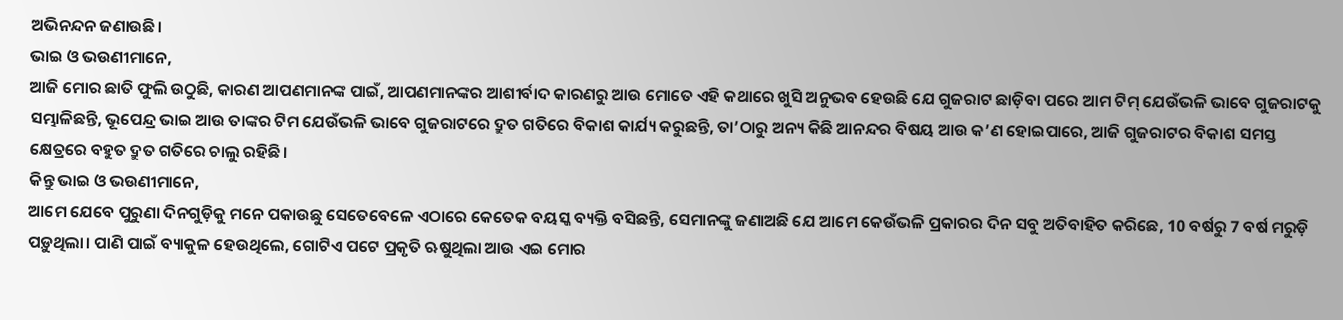ଅଭିନନ୍ଦନ ଜଣାଉଛି।
ଭାଇ ଓ ଭଉଣୀମାନେ,
ଆଜି ମୋର ଛାତି ଫୁଲି ଉଠୁଛି, କାରଣ ଆପଣମାନଙ୍କ ପାଇଁ, ଆପଣମାନଙ୍କର ଆଶୀର୍ବାଦ କାରଣରୁ ଆଉ ମୋତେ ଏହି କଥାରେ ଖୁସି ଅନୁଭବ ହେଉଛି ଯେ ଗୁଜରାଟ ଛାଡ଼ିବା ପରେ ଆମ ଟିମ୍ ଯେଉଁଭଳି ଭାବେ ଗୁଜରାଟକୁ ସମ୍ଭାଳିଛନ୍ତି, ଭୂପେନ୍ଦ୍ର ଭାଇ ଆଉ ତାଙ୍କର ଟିମ ଯେଉଁଭଳି ଭାବେ ଗୁଜରାଟରେ ଦ୍ରୁତ ଗତିରେ ବିକାଶ କାର୍ଯ୍ୟ କରୁଛନ୍ତି, ତା’ଠାରୁ ଅନ୍ୟ କିଛି ଆନନ୍ଦର ବିଷୟ ଆଉ କ’ଣ ହୋଇପାରେ, ଆଜି ଗୁଜରାଟର ବିକାଶ ସମସ୍ତ କ୍ଷେତ୍ରରେ ବହୁତ ଦ୍ରୁତ ଗତିରେ ଚାଲୁ ରହିଛି।
କିନ୍ତୁ ଭାଇ ଓ ଭଉଣୀମାନେ,
ଆମେ ଯେବେ ପୁରୁଣା ଦିନଗୁଡ଼ିକୁ ମନେ ପକାଉଛୁ ସେତେବେଳେ ଏଠାରେ କେତେକ ବୟସ୍କ ବ୍ୟକ୍ତି ବସିଛନ୍ତି, ସେମାନଙ୍କୁ ଜଣାଅଛି ଯେ ଆମେ କେଉଁଭଳି ପ୍ରକାରର ଦିନ ସବୁ ଅତିବାହିତ କରିଛେ, 10 ବର୍ଷରୁ 7 ବର୍ଷ ମରୁଡ଼ି ପଡ଼ୁଥିଲା। ପାଣି ପାଇଁ ବ୍ୟାକୁଳ ହେଉଥିଲେ, ଗୋଟିଏ ପଟେ ପ୍ରକୃତି ଋଷୁଥିଲା ଆଉ ଏଇ ମୋର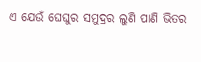ଏ ଯେଉଁ ଘେଘୁର ସମୁଦ୍ରର ଲୁଣି ପାଣି ଭିତର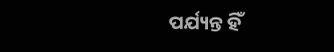ପର୍ଯ୍ୟନ୍ତ ହିଁ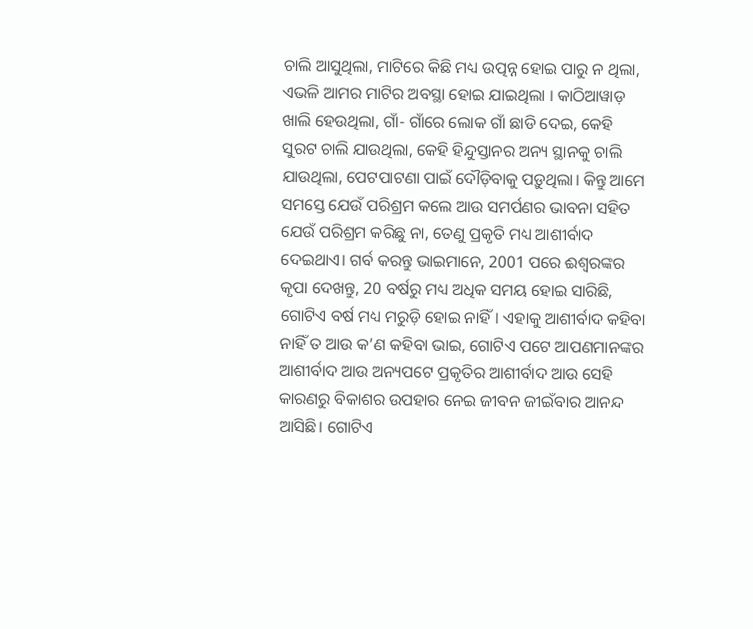ଚାଲି ଆସୁଥିଲା, ମାଟିରେ କିଛି ମଧ୍ୟ ଉତ୍ପନ୍ନ ହୋଇ ପାରୁ ନ ଥିଲା, ଏଭଳି ଆମର ମାଟିର ଅବସ୍ଥା ହୋଇ ଯାଇଥିଲା । କାଠିଆୱାଡ଼ ଖାଲି ହେଉଥିଲା, ଗାଁ- ଗାଁରେ ଲୋକ ଗାଁ ଛାଡି ଦେଇ, କେହି ସୁରଟ ଚାଲି ଯାଉଥିଲା, କେହି ହିନ୍ଦୁସ୍ତାନର ଅନ୍ୟ ସ୍ଥାନକୁ ଚାଲି ଯାଉଥିଲା, ପେଟପାଟଣା ପାଇଁ ଦୌଡ଼ିବାକୁ ପଡ଼ୁଥିଲା। କିନ୍ତୁ ଆମେ ସମସ୍ତେ ଯେଉଁ ପରିଶ୍ରମ କଲେ ଆଉ ସମର୍ପଣର ଭାବନା ସହିତ ଯେଉଁ ପରିଶ୍ରମ କରିଛୁ ନା, ତେଣୁ ପ୍ରକୃତି ମଧ୍ୟ ଆଶୀର୍ବାଦ ଦେଇଥାଏ। ଗର୍ବ କରନ୍ତୁ ଭାଇମାନେ, 2001 ପରେ ଈଶ୍ୱରଙ୍କର କୃପା ଦେଖନ୍ତୁ, 20 ବର୍ଷରୁ ମଧ୍ୟ ଅଧିକ ସମୟ ହୋଇ ସାରିଛି, ଗୋଟିଏ ବର୍ଷ ମଧ୍ୟ ମରୁଡ଼ି ହୋଇ ନାହିଁ। ଏହାକୁ ଆଶୀର୍ବାଦ କହିବା ନାହିଁ ତ ଆଉ କ’ଣ କହିବା ଭାଇ, ଗୋଟିଏ ପଟେ ଆପଣମାନଙ୍କର ଆଶୀର୍ବାଦ ଆଉ ଅନ୍ୟପଟେ ପ୍ରକୃତିର ଆଶୀର୍ବାଦ ଆଉ ସେହି କାରଣରୁ ବିକାଶର ଉପହାର ନେଇ ଜୀବନ ଜୀଇଁବାର ଆନନ୍ଦ ଆସିଛି। ଗୋଟିଏ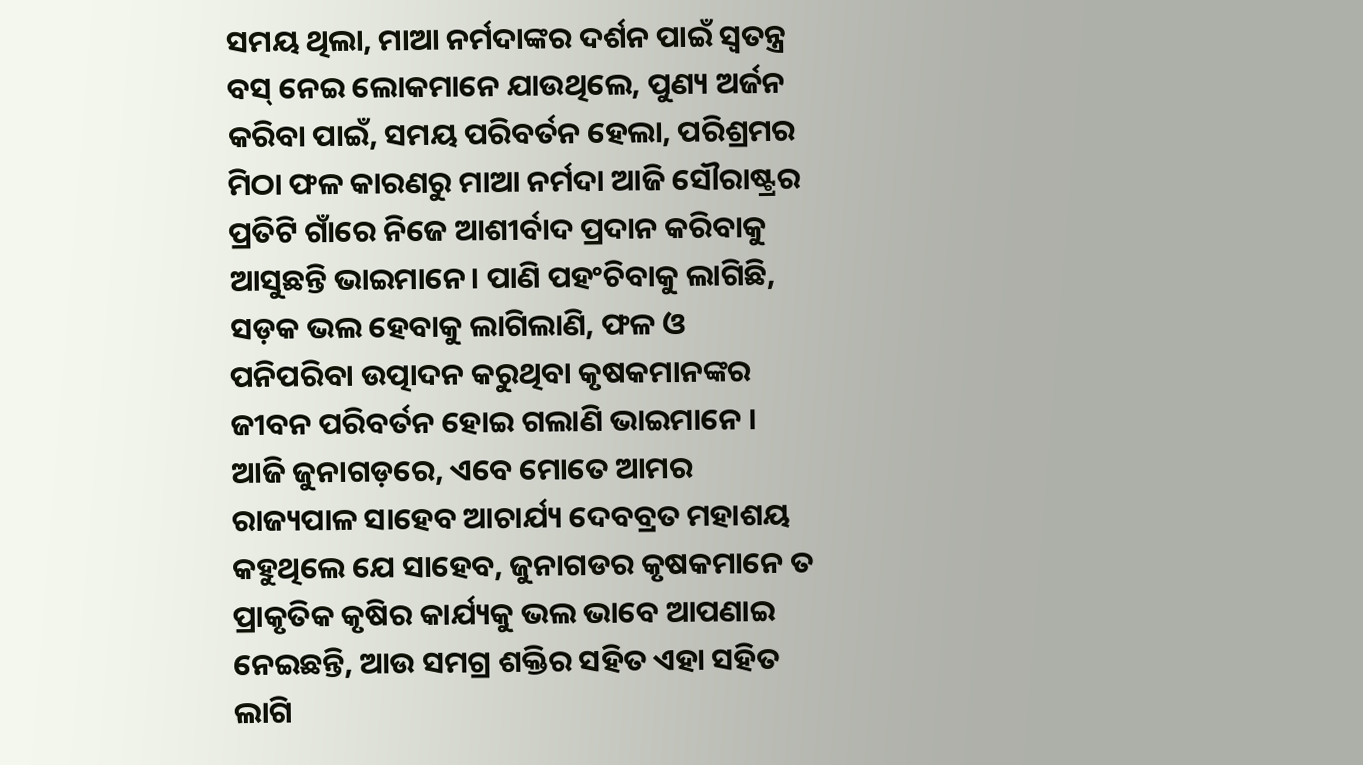ସମୟ ଥିଲା, ମାଆ ନର୍ମଦାଙ୍କର ଦର୍ଶନ ପାଇଁ ସ୍ୱତନ୍ତ୍ର ବସ୍ ନେଇ ଲୋକମାନେ ଯାଉଥିଲେ, ପୁଣ୍ୟ ଅର୍ଜନ କରିବା ପାଇଁ, ସମୟ ପରିବର୍ତନ ହେଲା, ପରିଶ୍ରମର ମିଠା ଫଳ କାରଣରୁ ମାଆ ନର୍ମଦା ଆଜି ସୌରାଷ୍ଟ୍ରର ପ୍ରତିଟି ଗାଁରେ ନିଜେ ଆଶୀର୍ବାଦ ପ୍ରଦାନ କରିବାକୁ ଆସୁଛନ୍ତି ଭାଇମାନେ। ପାଣି ପହଂଚିବାକୁ ଲାଗିଛି, ସଡ଼କ ଭଲ ହେବାକୁ ଲାଗିଲାଣି, ଫଳ ଓ ପନିପରିବା ଉତ୍ପାଦନ କରୁଥିବା କୃଷକମାନଙ୍କର ଜୀବନ ପରିବର୍ତନ ହୋଇ ଗଲାଣି ଭାଇମାନେ । ଆଜି ଜୁନାଗଡ଼ରେ, ଏବେ ମୋତେ ଆମର ରାଜ୍ୟପାଳ ସାହେବ ଆଚାର୍ଯ୍ୟ ଦେବବ୍ରତ ମହାଶୟ କହୁଥିଲେ ଯେ ସାହେବ, ଜୁନାଗଡର କୃଷକମାନେ ତ ପ୍ରାକୃତିକ କୃଷିର କାର୍ଯ୍ୟକୁ ଭଲ ଭାବେ ଆପଣାଇ ନେଇଛନ୍ତି, ଆଉ ସମଗ୍ର ଶକ୍ତିର ସହିତ ଏହା ସହିତ ଲାଗି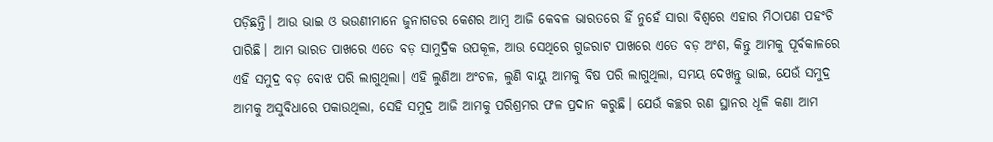ପଡ଼ିଛନ୍ତି। ଆଉ ଭାଇ ଓ ଭଉଣୀମାନେ ଜୁନାଗଡର କେଶର ଆମ୍ବ ଆଜି କେବଳ ଭାରତରେ ହିଁ ନୁହେଁ ସାରା ବିଶ୍ୱରେ ଏହାର ମିଠାପଣ ପହଂଚି ପାରିଛି। ଆମ ଭାରତ ପାଖରେ ଏତେ ବଡ଼ ସାମୁଦ୍ରିକ ଉପକୂଳ, ଆଉ ସେଥିରେ ଗୁଜରାଟ ପାଖରେ ଏତେ ବଡ଼ ଅଂଶ, କିନ୍ତୁ ଆମକୁ ପୂର୍ବକାଳରେ ଏହି ସମୁଦ୍ର ବଡ଼ ବୋଝ ପରି ଲାଗୁଥିଲା। ଏହି ଲୁଣିଆ ଅଂଚଳ, ଲୁଣି ବାୟୁ ଆମକୁ ବିଷ ପରି ଲାଗୁଥିଲା, ସମୟ ଦେଖନ୍ତୁ ଭାଇ, ଯେଉଁ ସମୁଦ୍ର ଆମକୁ ଅସୁବିଧାରେ ପକାଉଥିଲା, ସେହି ସମୁଦ୍ର ଆଜି ଆମକୁ ପରିଶ୍ରମର ଫଳ ପ୍ରଦାନ କରୁଛି। ଯେଉଁ କଚ୍ଛର ରଣ ସ୍ଥାନର ଧୂଳି କଣା ଆମ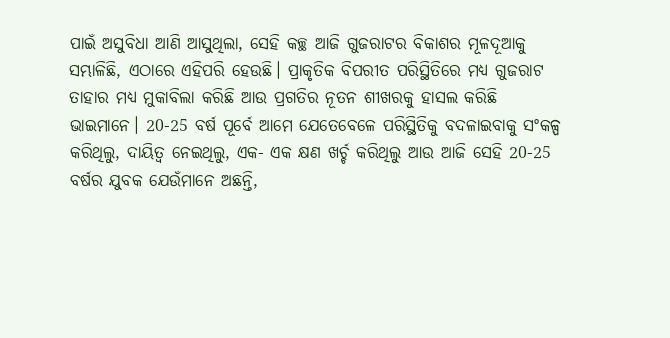ପାଇଁ ଅସୁବିଧା ଆଣି ଆସୁଥିଲା, ସେହି କଚ୍ଛ ଆଜି ଗୁଜରାଟର ବିକାଶର ମୂଳଦୂଆକୁ ସମ୍ଭାଳିଛି, ଏଠାରେ ଏହିପରି ହେଉଛି। ପ୍ରାକୃତିକ ବିପରୀତ ପରିସ୍ଥିତିରେ ମଧ୍ୟ ଗୁଜରାଟ ତାହାର ମଧ୍ୟ ମୁକାବିଲା କରିଛି ଆଉ ପ୍ରଗତିର ନୂତନ ଶୀଖରକୁ ହାସଲ କରିଛି ଭାଇମାନେ। 20-25 ବର୍ଷ ପୂର୍ବେ ଆମେ ଯେତେବେଳେ ପରିସ୍ଥିତିକୁ ବଦଳାଇବାକୁ ସଂକଳ୍ପ କରିଥିଲୁ, ଦାୟିତ୍ୱ ନେଇଥିଲୁ, ଏକ- ଏକ କ୍ଷଣ ଖର୍ଚ୍ଚ କରିଥିଲୁ ଆଉ ଆଜି ସେହି 20-25 ବର୍ଷର ଯୁବକ ଯେଉଁମାନେ ଅଛନ୍ତି,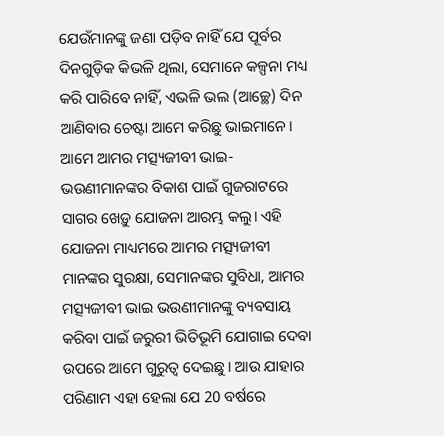ଯେଉଁମାନଙ୍କୁ ଜଣା ପଡ଼ିବ ନାହିଁ ଯେ ପୂର୍ବର ଦିନଗୁଡ଼ିକ କିଭଳି ଥିଲା, ସେମାନେ କଳ୍ପନା ମଧ୍ୟ କରି ପାରିବେ ନାହିଁ, ଏଭଳି ଭଲ (ଆଚ୍ଛେ) ଦିନ ଆଣିବାର ଚେଷ୍ଟା ଆମେ କରିଛୁ ଭାଇମାନେ।
ଆମେ ଆମର ମତ୍ସ୍ୟଜୀବୀ ଭାଇ-ଭଉଣୀମାନଙ୍କର ବିକାଶ ପାଇଁ ଗୁଜରାଟରେ ସାଗର ଖେଡ଼ୁ ଯୋଜନା ଆରମ୍ଭ କଲୁ। ଏହି ଯୋଜନା ମାଧ୍ୟମରେ ଆମର ମତ୍ସ୍ୟଜୀବୀ ମାନଙ୍କର ସୁରକ୍ଷା, ସେମାନଙ୍କର ସୁବିଧା, ଆମର ମତ୍ସ୍ୟଜୀବୀ ଭାଇ ଭଉଣୀମାନଙ୍କୁ ବ୍ୟବସାୟ କରିବା ପାଇଁ ଜରୁରୀ ଭିତିଭୂମି ଯୋଗାଇ ଦେବା ଉପରେ ଆମେ ଗୁରୁତ୍ୱ ଦେଇଛୁ। ଆଉ ଯାହାର ପରିଣାମ ଏହା ହେଲା ଯେ 20 ବର୍ଷରେ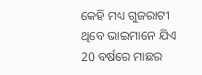କେହି ମଧ୍ୟ ଗୁଜରାଟୀ ଥିବେ ଭାଇମାନେ ଯିଏ 20 ବର୍ଷରେ ମାଛର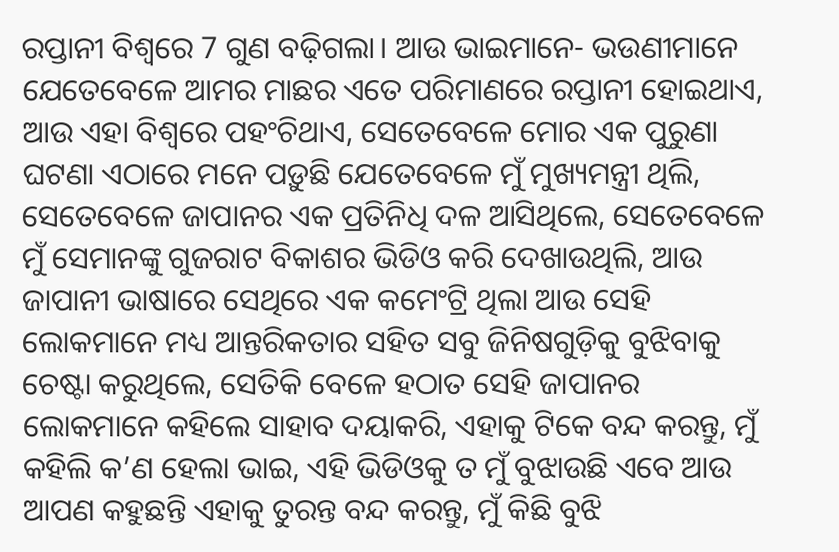ରପ୍ତାନୀ ବିଶ୍ୱରେ 7 ଗୁଣ ବଢ଼ିଗଲା। ଆଉ ଭାଇମାନେ- ଭଉଣୀମାନେ ଯେତେବେଳେ ଆମର ମାଛର ଏତେ ପରିମାଣରେ ରପ୍ତାନୀ ହୋଇଥାଏ, ଆଉ ଏହା ବିଶ୍ୱରେ ପହଂଚିଥାଏ, ସେତେବେଳେ ମୋର ଏକ ପୁରୁଣା ଘଟଣା ଏଠାରେ ମନେ ପଡ଼ୁଛି ଯେତେବେଳେ ମୁଁ ମୁଖ୍ୟମନ୍ତ୍ରୀ ଥିଲି, ସେତେବେଳେ ଜାପାନର ଏକ ପ୍ରତିନିଧି ଦଳ ଆସିଥିଲେ, ସେତେବେଳେ ମୁଁ ସେମାନଙ୍କୁ ଗୁଜରାଟ ବିକାଶର ଭିଡିଓ କରି ଦେଖାଉଥିଲି, ଆଉ ଜାପାନୀ ଭାଷାରେ ସେଥିରେ ଏକ କମେଂଟ୍ରି ଥିଲା ଆଉ ସେହି ଲୋକମାନେ ମଧ୍ୟ ଆନ୍ତରିକତାର ସହିତ ସବୁ ଜିନିଷଗୁଡ଼ିକୁ ବୁଝିବାକୁ ଚେଷ୍ଟା କରୁଥିଲେ, ସେତିକି ବେଳେ ହଠାତ ସେହି ଜାପାନର ଲୋକମାନେ କହିଲେ ସାହାବ ଦୟାକରି, ଏହାକୁ ଟିକେ ବନ୍ଦ କରନ୍ତୁ, ମୁଁ କହିଲି କ’ଣ ହେଲା ଭାଇ, ଏହି ଭିଡିଓକୁ ତ ମୁଁ ବୁଝାଉଛି ଏବେ ଆଉ ଆପଣ କହୁଛନ୍ତି ଏହାକୁ ତୁରନ୍ତ ବନ୍ଦ କରନ୍ତୁ, ମୁଁ କିଛି ବୁଝି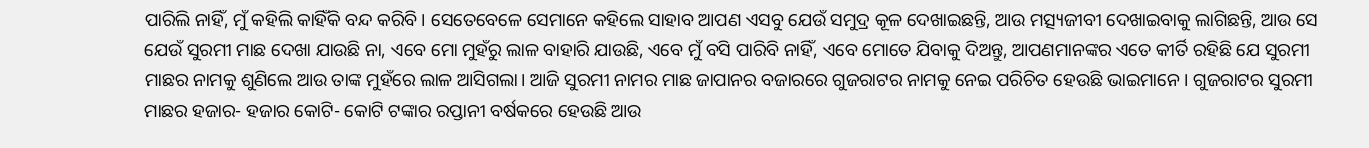ପାରିଲି ନାହିଁ, ମୁଁ କହିଲି କାହିଁକି ବନ୍ଦ କରିବି। ସେତେବେଳେ ସେମାନେ କହିଲେ ସାହାବ ଆପଣ ଏସବୁ ଯେଉଁ ସମୁଦ୍ର କୂଳ ଦେଖାଇଛନ୍ତି, ଆଉ ମତ୍ସ୍ୟଜୀବୀ ଦେଖାଇବାକୁ ଲାଗିଛନ୍ତି, ଆଉ ସେ ଯେଉଁ ସୁରମୀ ମାଛ ଦେଖା ଯାଉଛି ନା, ଏବେ ମୋ ମୁହଁରୁ ଲାଳ ବାହାରି ଯାଉଛି, ଏବେ ମୁଁ ବସି ପାରିବି ନାହିଁ, ଏବେ ମୋତେ ଯିବାକୁ ଦିଅନ୍ତୁ, ଆପଣମାନଙ୍କର ଏତେ କୀର୍ତି ରହିଛି ଯେ ସୁରମୀ ମାଛର ନାମକୁ ଶୁଣିଲେ ଆଉ ତାଙ୍କ ମୁହଁରେ ଲାଳ ଆସିଗଲା। ଆଜି ସୁରମୀ ନାମର ମାଛ ଜାପାନର ବଜାରରେ ଗୁଜରାଟର ନାମକୁ ନେଇ ପରିଚିତ ହେଉଛି ଭାଇମାନେ। ଗୁଜରାଟର ସୁରମୀ ମାଛର ହଜାର- ହଜାର କୋଟି- କୋଟି ଟଙ୍କାର ରପ୍ତାନୀ ବର୍ଷକରେ ହେଉଛି ଆଉ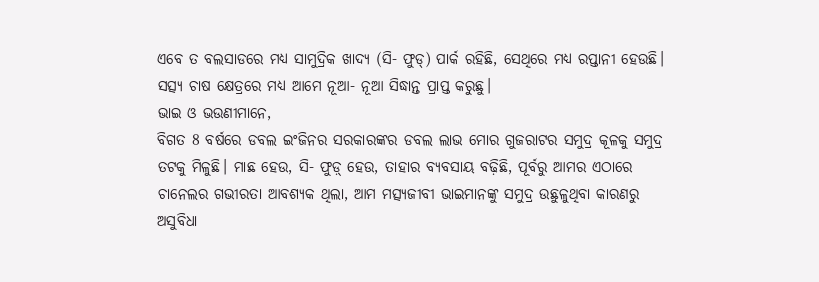ଏବେ ତ ବଲସାଡରେ ମଧ୍ୟ ସାମୁଦ୍ରିକ ଖାଦ୍ୟ (ସି- ଫୁଡ୍) ପାର୍କ ରହିଛି, ସେଥିରେ ମଧ୍ୟ ରପ୍ତାନୀ ହେଉଛି। ସତ୍ସ୍ୟ ଚାଷ କ୍ଷେତ୍ରରେ ମଧ୍ୟ ଆମେ ନୂଆ- ନୂଆ ସିଦ୍ଧାନ୍ତ ପ୍ରାପ୍ତ କରୁଛୁ।
ଭାଇ ଓ ଭଉଣୀମାନେ,
ବିଗତ 8 ବର୍ଷରେ ଡବଲ ଇଂଜିନର ସରକାରଙ୍କର ଡବଲ ଲାଭ ମୋର ଗୁଜରାଟର ସମୁଦ୍ର କୂଳକୁ ସମୁଦ୍ର ତଟକୁ ମିଳୁଛି। ମାଛ ହେଉ, ସି- ଫୁଡ଼୍ ହେଉ, ତାହାର ବ୍ୟବସାୟ ବଢ଼ିଛି, ପୂର୍ବରୁ ଆମର ଏଠାରେ ଚାନେଲର ଗଭୀରତା ଆବଶ୍ୟକ ଥିଲା, ଆମ ମତ୍ସ୍ୟଜୀବୀ ଭାଇମାନଙ୍କୁ ସମୁଦ୍ର ଉଛୁଳୁଥିବା କାରଣରୁ ଅସୁବିଧା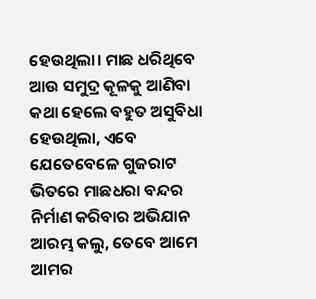ହେଉଥିଲା। ମାଛ ଧରିଥିବେ ଆଉ ସମୁଦ୍ର କୂଳକୁ ଆଣିବା କଥା ହେଲେ ବହୁତ ଅସୁବିଧା ହେଉଥିଲା, ଏବେ ଯେତେବେଳେ ଗୁଜରାଟ ଭିତରେ ମାଛଧରା ବନ୍ଦର ନିର୍ମାଣ କରିବାର ଅଭିଯାନ ଆରମ୍ଭ କଲୁ, ତେବେ ଆମେ ଆମର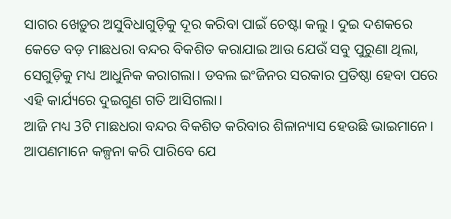ସାଗର ଖେଡ଼ୁର ଅସୁବିଧାଗୁଡ଼ିକୁ ଦୂର କରିବା ପାଇଁ ଚେଷ୍ଟା କଲୁ। ଦୁଇ ଦଶକରେ କେତେ ବଡ଼ ମାଛଧରା ବନ୍ଦର ବିକଶିତ କରାଯାଇ ଆଉ ଯେଉଁ ସବୁ ପୁରୁଣା ଥିଲା, ସେଗୁଡ଼ିକୁ ମଧ୍ୟ ଆଧୁନିକ କରାଗଲା। ଡବଲ ଇଂଜିନର ସରକାର ପ୍ରତିଷ୍ଠା ହେବା ପରେ ଏହି କାର୍ଯ୍ୟରେ ଦୁଇଗୁଣ ଗତି ଆସିଗଲା।
ଆଜି ମଧ୍ୟ 3ଟି ମାଛଧରା ବନ୍ଦର ବିକଶିତ କରିବାର ଶିଳାନ୍ୟାସ ହେଉଛି ଭାଇମାନେ। ଆପଣମାନେ କଳ୍ପନା କରି ପାରିବେ ଯେ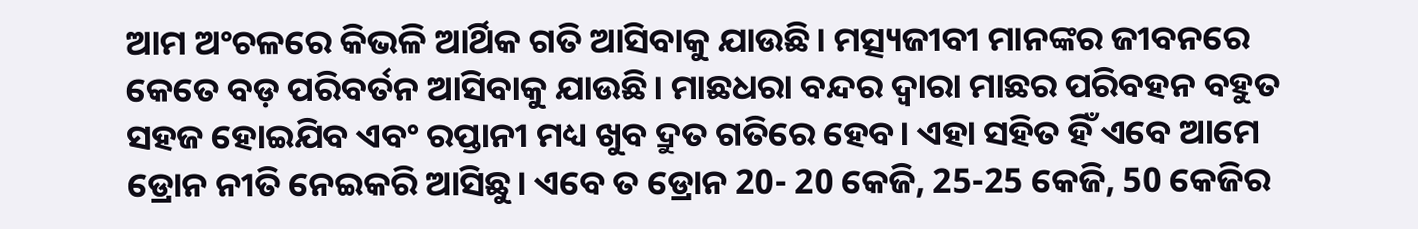ଆମ ଅଂଚଳରେ କିଭଳି ଆର୍ଥିକ ଗତି ଆସିବାକୁ ଯାଉଛି। ମତ୍ସ୍ୟଜୀବୀ ମାନଙ୍କର ଜୀବନରେ କେତେ ବଡ଼ ପରିବର୍ତନ ଆସିବାକୁ ଯାଉଛି। ମାଛଧରା ବନ୍ଦର ଦ୍ୱାରା ମାଛର ପରିବହନ ବହୁତ ସହଜ ହୋଇଯିବ ଏବଂ ରପ୍ତାନୀ ମଧ୍ୟ ଖୁବ ଦ୍ରୁତ ଗତିରେ ହେବ। ଏହା ସହିତ ହିଁ ଏବେ ଆମେ ଡ୍ରୋନ ନୀତି ନେଇକରି ଆସିଛୁ। ଏବେ ତ ଡ୍ରୋନ 20- 20 କେଜି, 25-25 କେଜି, 50 କେଜିର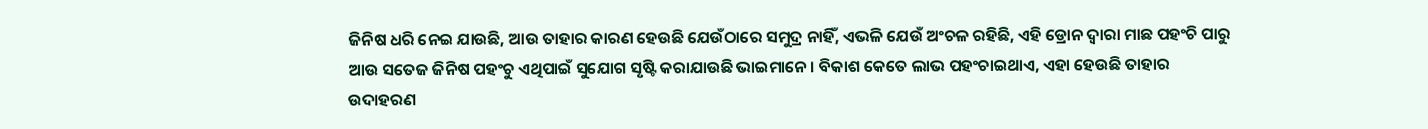ଜିନିଷ ଧରି ନେଇ ଯାଉଛି, ଆଉ ତାହାର କାରଣ ହେଉଛି ଯେଉଁଠାରେ ସମୁଦ୍ର ନାହିଁ, ଏଭଳି ଯେଉଁ ଅଂଚଳ ରହିଛି, ଏହି ଡ୍ରୋନ ଦ୍ୱାରା ମାଛ ପହଂଚି ପାରୁ ଆଉ ସତେଜ ଜିନିଷ ପହଂଚୁ ଏଥିପାଇଁ ସୁଯୋଗ ସୃଷ୍ଟି କରାଯାଉଛି ଭାଇମାନେ। ବିକାଶ କେତେ ଲାଭ ପହଂଚାଇଥାଏ, ଏହା ହେଉଛି ତାହାର ଉଦାହରଣ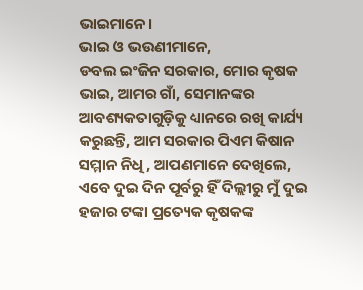ଭାଇମାନେ।
ଭାଇ ଓ ଭଉଣୀମାନେ,
ଡବଲ ଇଂଜିନ ସରକାର, ମୋର କୃଷକ ଭାଇ, ଆମର ଗାଁ, ସେମାନଙ୍କର ଆବଶ୍ୟକତାଗୁଡ଼ିକୁ ଧ୍ୟାନରେ ରଖି କାର୍ଯ୍ୟ କରୁଛନ୍ତି, ଆମ ସରକାର ପିଏମ କିଷାନ ସମ୍ମାନ ନିଧି, ଆପଣମାନେ ଦେଖିଲେ, ଏବେ ଦୁଇ ଦିନ ପୂର୍ବରୁ ହିଁ ଦିଲ୍ଲୀରୁ ମୁଁ ଦୁଇ ହଜାର ଟଙ୍କା ପ୍ରତ୍ୟେକ କୃଷକଙ୍କ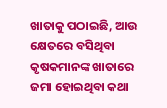ଖାତାକୁ ପଠାଇଛି, ଆଉ କ୍ଷେତରେ ବସିଥିବା କୃଷକମାନଙ୍କ ଖାତାରେ ଜମା ହୋଇଥିବା କଥା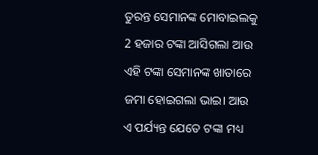ତୁରନ୍ତ ସେମାନଙ୍କ ମୋବାଇଲକୁ 2 ହଜାର ଟଙ୍କା ଆସିଗଲା ଆଉ ଏହି ଟଙ୍କା ସେମାନଙ୍କ ଖାତାରେ ଜମା ହୋଇଗଲା ଭାଇ। ଆଉ ଏ ପର୍ଯ୍ୟନ୍ତ ଯେତେ ଟଙ୍କା ମଧ୍ୟ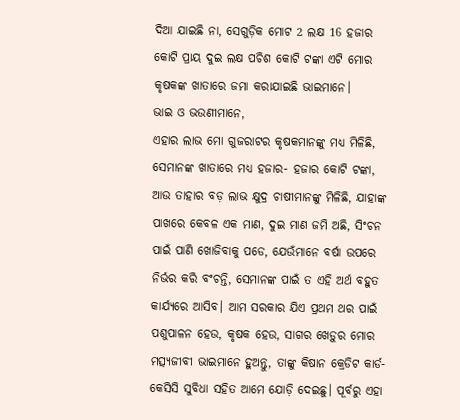ଦିଆ ଯାଇଛି ନା, ସେଗୁଡ଼ିକ ମୋଟ 2 ଲକ୍ଷ 16 ହଜାର କୋଟି ପ୍ରାୟ ଦୁଇ ଲକ୍ଷ ପଚିଶ କୋଟି ଟଙ୍କା ଏଟି ମୋର କୃଷକଙ୍କ ଖାତାରେ ଜମା କରାଯାଇଛି ଭାଇମାନେ।
ଭାଇ ଓ ଭଉଣୀମାନେ,
ଏହାର ଲାଭ ମୋ ଗୁଜରାଟର କୃଷକମାନଙ୍କୁ ମଧ୍ୟ ମିଳିଛି, ସେମାନଙ୍କ ଖାତାରେ ମଧ୍ୟ ହଜାର- ହଜାର କୋଟି ଟଙ୍କା, ଆଉ ତାହାର ବଡ଼ ଲାଭ କ୍ଷୁଦ୍ର ଚାଷୀମାନଙ୍କୁ ମିଳିଛି, ଯାହାଙ୍କ ପାଖରେ କେବଳ ଏକ ମାଣ, ଦୁଇ ମାଣ ଜମି ଅଛି, ସିଂଚନ ପାଇଁ ପାଣି ଖୋଜିବାକୁ ପଡେ, ଯେଉଁମାନେ ବର୍ଷା ଉପରେ ନିର୍ଭର କରି ବଂଚନ୍ତି, ସେମାନଙ୍କ ପାଇଁ ତ ଏହି ଅର୍ଥ ବହୁତ କାର୍ଯ୍ୟରେ ଆସିବ। ଆମ ସରକାର ଯିଏ ପ୍ରଥମ ଥର ପାଇଁ ପଶୁପାଳନ ହେଉ, କୃଷକ ହେଉ, ସାଗର ଖେଡ଼ୁର ମୋର ମତ୍ସ୍ୟଜୀବୀ ଭାଇମାନେ ହୁଅନ୍ତୁ, ତାଙ୍କୁ କିଷାନ କ୍ରେଡିଟ କାର୍ଡ- କେସିସି ସୁବିଧା ସହିତ ଆମେ ଯୋଡ଼ି ଦେଇଛୁ। ପୂର୍ବରୁ ଏହା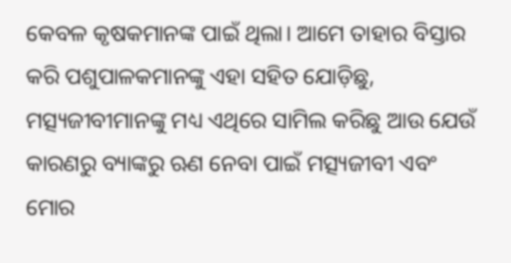କେବଳ କୃଷକମାନଙ୍କ ପାଇଁ ଥିଲା। ଆମେ ତାହାର ବିସ୍ତାର କରି ପଶୁପାଳକମାନଙ୍କୁ ଏହା ସହିତ ଯୋଡ଼ିଛୁ, ମତ୍ସ୍ୟଜୀବୀମାନଙ୍କୁ ମଧ୍ୟ ଏଥିରେ ସାମିଲ କରିଛୁ ଆଉ ଯେଉଁ କାରଣରୁ ବ୍ୟାଙ୍କରୁ ଋଣ ନେବା ପାଇଁ ମତ୍ସ୍ୟଜୀବୀ ଏବଂ ମୋର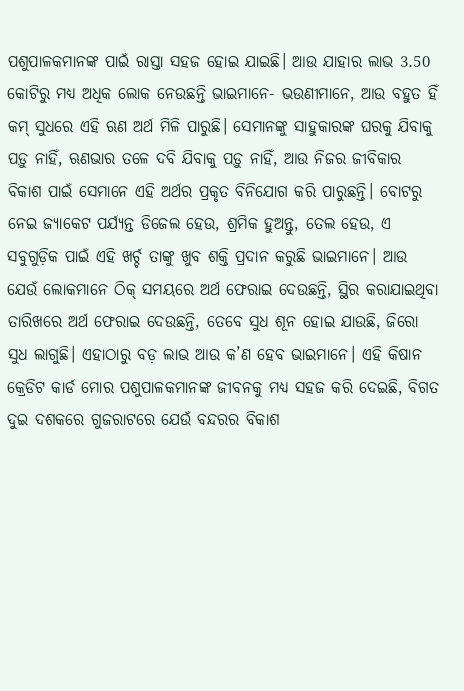ପଶୁପାଳକମାନଙ୍କ ପାଇଁ ରାସ୍ତା ସହଜ ହୋଇ ଯାଇଛି। ଆଉ ଯାହାର ଲାଭ 3.50 କୋଟିରୁ ମଧ୍ୟ ଅଧିକ ଲୋକ ନେଉଛନ୍ତି ଭାଇମାନେ- ଭଉଣୀମାନେ, ଆଉ ବହୁତ ହିଁ କମ୍ ସୁଧରେ ଏହି ଋଣ ଅର୍ଥ ମିଳି ପାରୁଛି। ସେମାନଙ୍କୁ ସାହୁକାରଙ୍କ ଘରକୁ ଯିବାକୁ ପଡ଼ୁ ନାହିଁ, ଋଣଭାର ତଳେ ଦବି ଯିବାକୁ ପଡ଼ୁ ନାହିଁ, ଆଉ ନିଜର ଜୀବିକାର ବିକାଶ ପାଇଁ ସେମାନେ ଏହି ଅର୍ଥର ପ୍ରକୃତ ବିନିଯୋଗ କରି ପାରୁଛନ୍ତି। ବୋଟରୁ ନେଇ ଜ୍ୟାକେଟ ପର୍ଯ୍ୟନ୍ତ ଡିଜେଲ ହେଉ, ଶ୍ରମିକ ହୁଅନ୍ତୁ, ତେଲ ହେଉ, ଏ ସବୁଗୁଡ଼ିକ ପାଇଁ ଏହି ଖର୍ଚ୍ଚ ତାଙ୍କୁ ଖୁବ ଶକ୍ତି ପ୍ରଦାନ କରୁଛି ଭାଇମାନେ। ଆଉ ଯେଉଁ ଲୋକମାନେ ଠିକ୍ ସମୟରେ ଅର୍ଥ ଫେରାଇ ଦେଉଛନ୍ତି, ସ୍ଥିର କରାଯାଇଥିବା ତାରିଖରେ ଅର୍ଥ ଫେରାଇ ଦେଉଛନ୍ତି, ତେବେ ସୁଧ ଶୂନ ହୋଇ ଯାଉଛି, ଜିରୋ ସୁଧ ଲାଗୁଛି। ଏହାଠାରୁ ବଡ଼ ଲାଭ ଆଉ କ’ଣ ହେବ ଭାଇମାନେ। ଏହି କିଷାନ କ୍ରେଡିଟ କାର୍ଡ ମୋର ପଶୁପାଳକମାନଙ୍କ ଜୀବନକୁ ମଧ୍ୟ ସହଜ କରି ଦେଇଛି, ବିଗତ ଦୁଇ ଦଶକରେ ଗୁଜରାଟରେ ଯେଉଁ ବନ୍ଦରର ବିକାଶ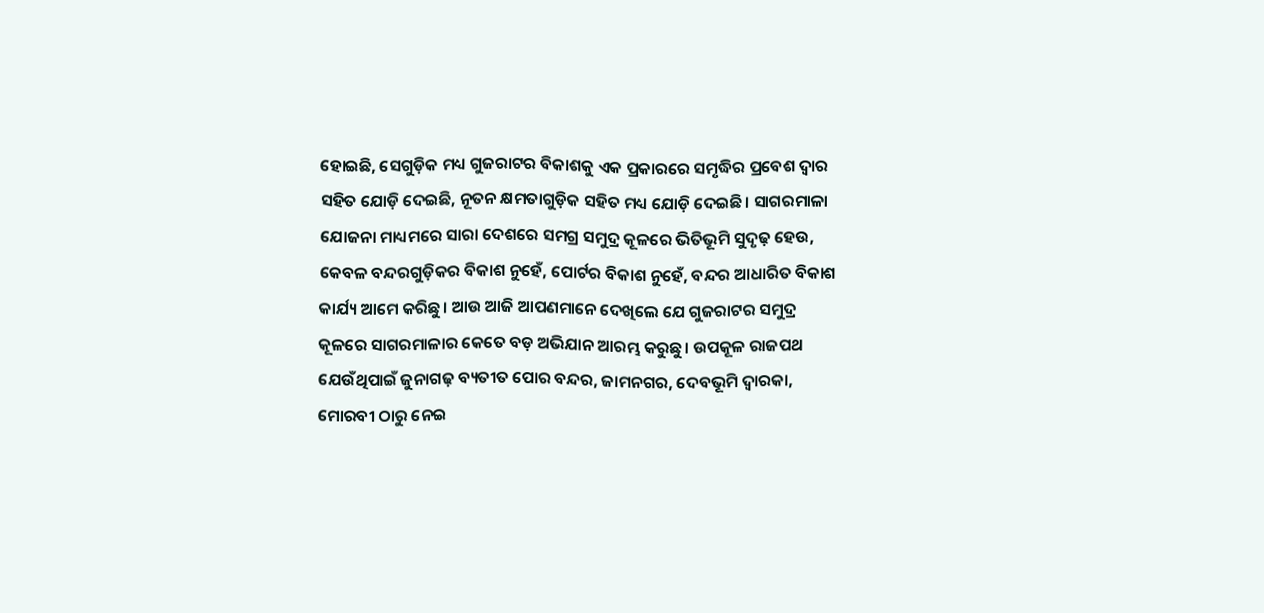ହୋଇଛି, ସେଗୁଡ଼ିକ ମଧ୍ୟ ଗୁଜରାଟର ବିକାଶକୁ ଏକ ପ୍ରକାରରେ ସମୃଦ୍ଧିର ପ୍ରବେଶ ଦ୍ୱାର ସହିତ ଯୋଡ଼ି ଦେଇଛି, ନୂତନ କ୍ଷମତାଗୁଡ଼ିକ ସହିତ ମଧ୍ୟ ଯୋଡ଼ି ଦେଇଛି। ସାଗରମାଳା ଯୋଜନା ମାଧ୍ୟମରେ ସାରା ଦେଶରେ ସମଗ୍ର ସମୁଦ୍ର କୂଳରେ ଭିତିଭୂମି ସୁଦୃଢ଼ ହେଉ, କେବଳ ବନ୍ଦରଗୁଡ଼ିକର ବିକାଶ ନୁହେଁ, ପୋର୍ଟର ବିକାଶ ନୁହେଁ, ବନ୍ଦର ଆଧାରିତ ବିକାଶ କାର୍ଯ୍ୟ ଆମେ କରିଛୁ। ଆଉ ଆଜି ଆପଣମାନେ ଦେଖିଲେ ଯେ ଗୁଜରାଟର ସମୁଦ୍ର କୂଳରେ ସାଗରମାଳାର କେତେ ବଡ଼ ଅଭିଯାନ ଆରମ୍ଭ କରୁଛୁ। ଉପକୂଳ ରାଜପଥ ଯେଉଁଥିପାଇଁ ଜୁନାଗଢ଼ ବ୍ୟତୀତ ପୋର ବନ୍ଦର, ଜାମନଗର, ଦେବଭୂମି ଦ୍ୱାରକା, ମୋରବୀ ଠାରୁ ନେଇ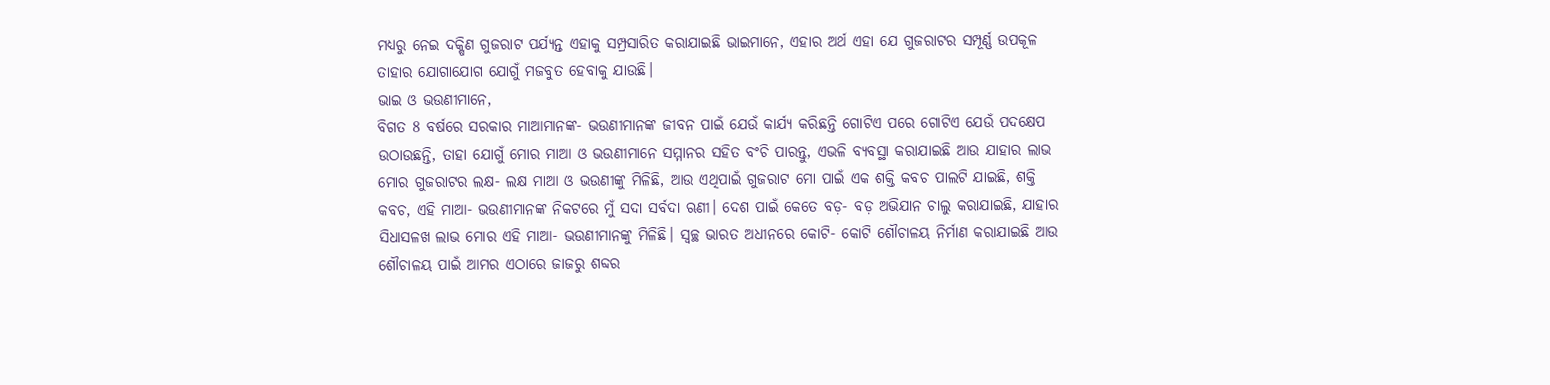ମଧ୍ୟରୁ ନେଇ ଦକ୍ଷିଣ ଗୁଜରାଟ ପର୍ଯ୍ୟନ୍ତ ଏହାକୁ ସମ୍ପ୍ରସାରିତ କରାଯାଇଛି ଭାଇମାନେ, ଏହାର ଅର୍ଥ ଏହା ଯେ ଗୁଜରାଟର ସମ୍ପୂର୍ଣ୍ଣ ଉପକୂଳ ତାହାର ଯୋଗାଯୋଗ ଯୋଗୁଁ ମଜବୁତ ହେବାକୁ ଯାଉଛି।
ଭାଇ ଓ ଭଉଣୀମାନେ,
ବିଗତ 8 ବର୍ଷରେ ସରକାର ମାଆମାନଙ୍କ- ଭଉଣୀମାନଙ୍କ ଜୀବନ ପାଇଁ ଯେଉଁ କାର୍ଯ୍ୟ କରିଛନ୍ତି ଗୋଟିଏ ପରେ ଗୋଟିଏ ଯେଉଁ ପଦକ୍ଷେପ ଉଠାଉଛନ୍ତି, ତାହା ଯୋଗୁଁ ମୋର ମାଆ ଓ ଭଉଣୀମାନେ ସମ୍ମାନର ସହିତ ବଂଚି ପାରନ୍ତୁ, ଏଭଳି ବ୍ୟବସ୍ଥା କରାଯାଇଛି ଆଉ ଯାହାର ଲାଭ ମୋର ଗୁଜରାଟର ଲକ୍ଷ- ଲକ୍ଷ ମାଆ ଓ ଭଉଣୀଙ୍କୁ ମିଳିଛି, ଆଉ ଏଥିପାଇଁ ଗୁଜରାଟ ମୋ ପାଇଁ ଏକ ଶକ୍ତି କବଚ ପାଲଟି ଯାଇଛି, ଶକ୍ତି କବଚ, ଏହି ମାଆ- ଭଉଣୀମାନଙ୍କ ନିକଟରେ ମୁଁ ସଦା ସର୍ବଦା ଋଣୀ। ଦେଶ ପାଇଁ କେତେ ବଡ଼- ବଡ଼ ଅଭିଯାନ ଚାଲୁ କରାଯାଇଛି, ଯାହାର ସିଧାସଳଖ ଲାଭ ମୋର ଏହି ମାଆ- ଭଉଣୀମାନଙ୍କୁ ମିଳିଛି। ସ୍ୱଚ୍ଛ ଭାରତ ଅଧୀନରେ କୋଟି- କୋଟି ଶୌଚାଳୟ ନିର୍ମାଣ କରାଯାଇଛି ଆଉ ଶୌଚାଳୟ ପାଇଁ ଆମର ଏଠାରେ ଜାଜରୁ ଶବ୍ଦର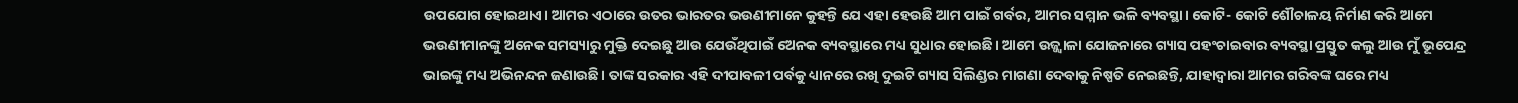ଉପଯୋଗ ହୋଇଥାଏ। ଆମର ଏଠାରେ ଉତର ଭାରତର ଭଉଣୀମାନେ କୁହନ୍ତି ଯେ ଏହା ହେଉଛି ଆମ ପାଇଁ ଗର୍ବର, ଆମର ସମ୍ମାନ ଭଳି ବ୍ୟବସ୍ଥା। କୋଟି- କୋଟି ଶୌଚାଳୟ ନିର୍ମାଣ କରି ଆମେ ଭଉଣୀମାନଙ୍କୁ ଅନେକ ସମସ୍ୟାରୁ ମୁକ୍ତି ଦେଇଛୁ ଆଉ ଯେଉଁଥିପାଇଁ ଅେନକ ବ୍ୟବସ୍ଥାରେ ମଧ୍ୟ ସୁଧାର ହୋଇଛି। ଆମେ ଉଜ୍ଜ୍ୱାଳା ଯୋଜନାରେ ଗ୍ୟାସ ପହଂଚାଇବାର ବ୍ୟବସ୍ଥା ପ୍ରସ୍ତୁତ କଲୁ ଆଉ ମୁଁ ଭୂପେନ୍ଦ୍ର ଭାଇଙ୍କୁ ମଧ୍ୟ ଅଭିନନ୍ଦନ ଜଣାଉଛି। ତାଙ୍କ ସରକାର ଏହି ଦୀପାବଳୀ ପର୍ବକୁ ଧ୍ୟାନରେ ରଖି ଦୁଇଟି ଗ୍ୟାସ ସିଲିଣ୍ଡର ମାଗଣା ଦେବାକୁ ନିଷ୍ପତି ନେଇଛନ୍ତି, ଯାହାଦ୍ୱାରା ଆମର ଗରିବଙ୍କ ଘରେ ମଧ୍ୟ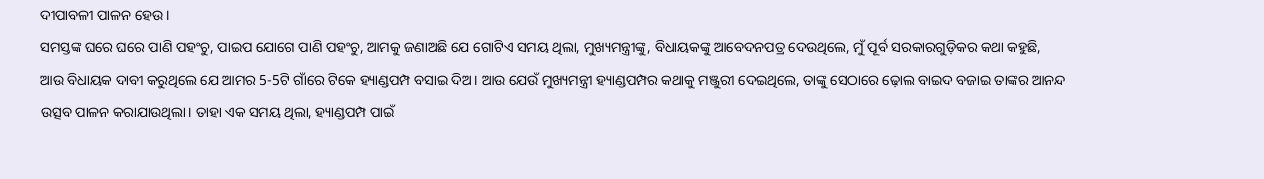ଦୀପାବଳୀ ପାଳନ ହେଉ।
ସମସ୍ତଙ୍କ ଘରେ ଘରେ ପାଣି ପହଂଚୁ, ପାଇପ ଯୋଗେ ପାଣି ପହଂଚୁ, ଆମକୁ ଜଣାଅଛି ଯେ ଗୋଟିଏ ସମୟ ଥିଲା, ମୁଖ୍ୟମନ୍ତ୍ରୀଙ୍କୁ, ବିଧାୟକଙ୍କୁ ଆବେଦନପତ୍ର ଦେଉଥିଲେ, ମୁଁ ପୂର୍ବ ସରକାରଗୁଡ଼ିକର କଥା କହୁଛି, ଆଉ ବିଧାୟକ ଦାବୀ କରୁଥିଲେ ଯେ ଆମର 5-5ଟି ଗାଁରେ ଟିକେ ହ୍ୟାଣ୍ଡପମ୍ପ ବସାଇ ଦିଅ। ଆଉ ଯେଉଁ ମୁଖ୍ୟମନ୍ତ୍ରୀ ହ୍ୟାଣ୍ଡପମ୍ପର କଥାକୁ ମଞ୍ଜୁରୀ ଦେଇଥିଲେ, ତାଙ୍କୁ ସେଠାରେ ଢ଼ୋଲ ବାଇଦ ବଜାଇ ତାଙ୍କର ଆନନ୍ଦ ଉତ୍ସବ ପାଳନ କରାଯାଉଥିଲା। ତାହା ଏକ ସମୟ ଥିଲା, ହ୍ୟାଣ୍ଡପମ୍ପ ପାଇଁ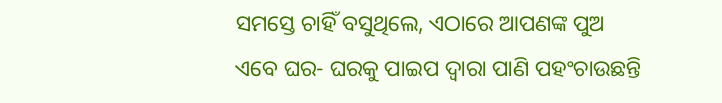ସମସ୍ତେ ଚାହିଁ ବସୁଥିଲେ, ଏଠାରେ ଆପଣଙ୍କ ପୁଅ ଏବେ ଘର- ଘରକୁ ପାଇପ ଦ୍ୱାରା ପାଣି ପହଂଚାଉଛନ୍ତି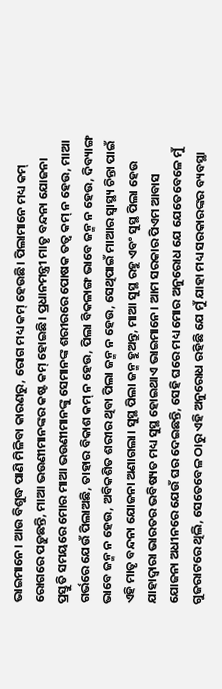ଭାଇମାନେ। ଆଉ ବିଶୁଦ୍ଧ ପାଣି ମିଳିବା କାରଣରୁ, ରୋଗ ମଧ୍ୟ କମ୍ ହେଉଛି। ପିଲାମାନେ ମଧ୍ୟ କମ୍ ରୋଗରେ ପଡ଼ୁଛନ୍ତି, ମାଆ ଭଉଣୀମାନଙ୍କର କଷ୍ଟ କମ୍ ହୋଇଛି। ପ୍ରଧାନମନ୍ତ୍ରୀ ମାତୃ ବନ୍ଦନା ଯୋଜନା ପ୍ରସ୍ତୁତି ସମୟରେ ମୋର ମାଆ ଭଉଣୀମାନଙ୍କୁ ସେମାନଙ୍କ ଶରୀରରେ ପୋଷକ ତତ୍ୱ କମ୍ ନ ହେଉ, ମାଆ ଗର୍ଭରେ ଯେଉଁ ପିଲାଅଛି, ତାହାର ବିକାଶ କମ୍ ନ ହେଉ, ପିଲା ବିକଳାଙ୍ଗ ଭାବେ ଜନ୍ମ ନ ହେଉ, ଦିବ୍ୟାଙ୍ଗ ଭାବେ ଜନ୍ମ ନ ହେଉ, ଅବିକଶିତ ଶରୀର ଥିବା ପିଲା ଜନ୍ମ ନ ହେଉ, ସେଥିପାଇଁ ମାଆର ସ୍ୱାସ୍ଥ୍ୟ ଚିନ୍ତା ପାଇଁ ଏହି ମାତୃ ବନ୍ଦନା ଯୋଜନା ଅଣାଗଲା। ସୁସ୍ଥ ପିଲା ଜନ୍ମ ହୁଅନ୍ତୁ, ମାଆ ସୁସ୍ଥ ରହୁ ଏବଂ ସୁସ୍ଥ ପିଲା ହେଉ ଯାହାଦ୍ୱାରା ଭାରତର ଭବିଷ୍ୟତ ମଧ୍ୟ ସୁସ୍ଥ ହୋଇଥାଏ ଭାଇମାନେ। ଆମ ସରକାର ପିଏମ ଆବାସ ଯୋଜନା ଅଧୀନରେ ଯେଉଁ ଘର ଦେଇଛନ୍ତି, ସେହି ଘରେ ମଧ୍ୟ ମୋର ଅନୁରୋଧ ଯେ ଯେତେବେଳେ ମୁଁ ଗୁଜରାଟରେ ଥିଲି, ସେତେବେଳ ଠାରୁ ଏହି ଅନୁରୋଧ ରହିଛି ଯେ ମୁଁ ଯାହା ମଧ୍ୟ ସରକାରଙ୍କର ବ୍ୟବସ୍ଥା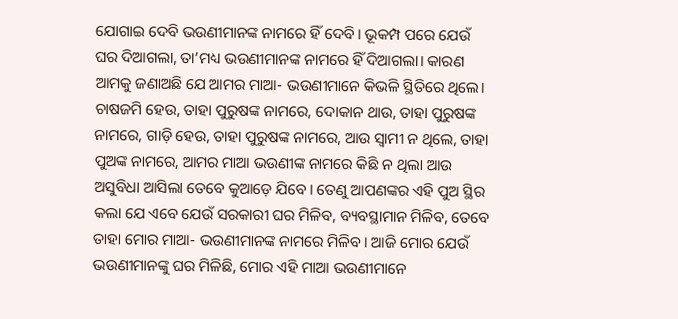ଯୋଗାଇ ଦେବି ଭଉଣୀମାନଙ୍କ ନାମରେ ହିଁ ଦେବି। ଭୂକମ୍ପ ପରେ ଯେଉଁ ଘର ଦିଆଗଲା, ତା’ମଧ୍ୟ ଭଉଣୀମାନଙ୍କ ନାମରେ ହିଁ ଦିଆଗଲା। କାରଣ ଆମକୁ ଜଣାଅଛି ଯେ ଆମର ମାଆ- ଭଉଣୀମାନେ କିଭଳି ସ୍ଥିତିରେ ଥିଲେ। ଚାଷଜମି ହେଉ, ତାହା ପୁରୁଷଙ୍କ ନାମରେ, ଦୋକାନ ଥାଉ, ତାହା ପୁରୁଷଙ୍କ ନାମରେ, ଗାଡ଼ି ହେଉ, ତାହା ପୁରୁଷଙ୍କ ନାମରେ, ଆଉ ସ୍ୱାମୀ ନ ଥିଲେ, ତାହା ପୁଅଙ୍କ ନାମରେ, ଆମର ମାଆ ଭଉଣୀଙ୍କ ନାମରେ କିଛି ନ ଥିଲା ଆଉ ଅସୁବିଧା ଆସିଲା ତେବେ କୁଆଡ଼େ ଯିବେ। ତେଣୁ ଆପଣଙ୍କର ଏହି ପୁଅ ସ୍ଥିର କଲା ଯେ ଏବେ ଯେଉଁ ସରକାରୀ ଘର ମିଳିବ, ବ୍ୟବସ୍ଥାମାନ ମିଳିବ, ତେବେ ତାହା ମୋର ମାଆ- ଭଉଣୀମାନଙ୍କ ନାମରେ ମିଳିବ। ଆଜି ମୋର ଯେଉଁ ଭଉଣୀମାନଙ୍କୁ ଘର ମିଳିଛି, ମୋର ଏହି ମାଆ ଭଉଣୀମାନେ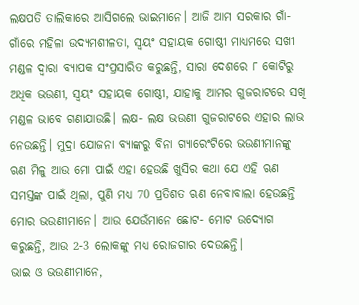ଲକ୍ଷପତି ତାଲିକାରେ ଆସିଗଲେ ଭାଇମାନେ। ଆଜି ଆମ ସରକାର ଗାଁ- ଗାଁରେ ମହିଳା ଉଦ୍ୟମଶୀଳତା, ସ୍ୱୟଂ ସହାୟକ ଗୋଷ୍ଠୀ ମାଧ୍ୟମରେ ସଖୀ ମଣ୍ଡଳ ଦ୍ୱାରା ବ୍ୟାପକ ସଂପ୍ରସାରିତ କରୁଛନ୍ତି, ସାରା ଦେଶରେ ୮ କୋଟିରୁ ଅଧିକ ଭଉଣୀ, ସ୍ୱୟଂ ସହାୟକ ଗୋଷ୍ଠୀ, ଯାହାକୁ ଆମର ଗୁଜରାଟରେ ସଖି ମଣ୍ଡଳ ଭାବେ ଗଣାଯାଉଛି। ଲକ୍ଷ- ଲକ୍ଷ ଭଉଣୀ ଗୁଜରାଟରେ ଏହାର ଲାଭ ନେଉଛନ୍ତି। ମୁଦ୍ରା ଯୋଜନା ବ୍ୟାଙ୍କରୁ ବିନା ଗ୍ୟାରେଂଟିରେ ଭଉଣୀମାନଙ୍କୁ ଋଣ ମିଳୁ ଆଉ ମୋ ପାଇଁ ଏହା ହେଉଛି ଖୁସିର କଥା ଯେ ଏହି ଋଣ ସମସ୍ତଙ୍କ ପାଇଁ ଥିଲା, ପୁଣି ମଧ୍ୟ 70 ପ୍ରତିଶତ ଋଣ ନେବାବାଲା ହେଉଛନ୍ତି ମୋର ଭଉଣୀମାନେ। ଆଉ ଯେଉଁମାନେ ଛୋଟ- ମୋଟ ଉଦ୍ୟୋଗ କରୁଛନ୍ତି, ଆଉ 2-3 ଲୋକଙ୍କୁ ମଧ୍ୟ ରୋଜଗାର ଦେଉଛନ୍ତି।
ଭାଇ ଓ ଭଉଣୀମାନେ,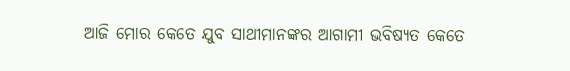ଆଜି ମୋର କେତେ ଯୁବ ସାଥୀମାନଙ୍କର ଆଗାମୀ ଭବିଷ୍ୟତ କେତେ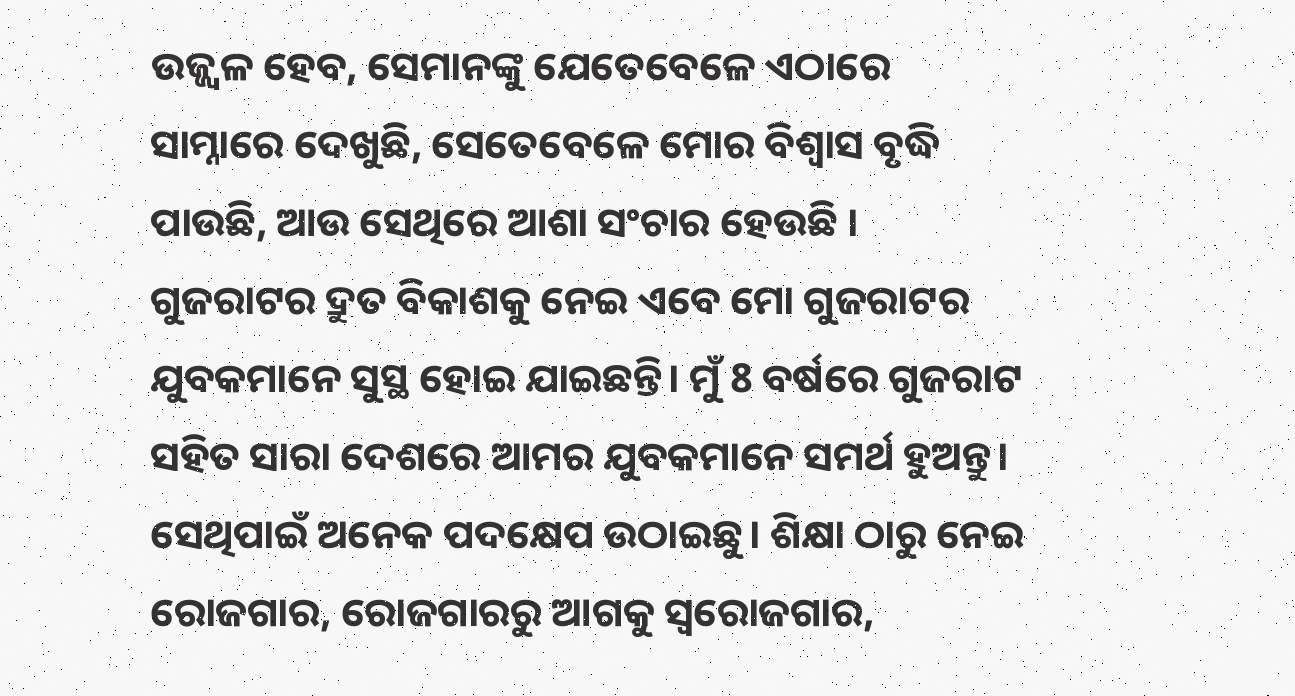ଉଜ୍ଜ୍ୱଳ ହେବ, ସେମାନଙ୍କୁ ଯେତେବେଳେ ଏଠାରେ ସାମ୍ନାରେ ଦେଖୁଛି, ସେତେବେଳେ ମୋର ବିଶ୍ୱାସ ବୃଦ୍ଧି ପାଉଛି, ଆଉ ସେଥିରେ ଆଶା ସଂଚାର ହେଉଛି । ଗୁଜରାଟର ଦ୍ରୁତ ବିକାଶକୁ ନେଇ ଏବେ ମୋ ଗୁଜରାଟର ଯୁବକମାନେ ସୁସ୍ଥ ହୋଇ ଯାଇଛନ୍ତି। ମୁଁ 8 ବର୍ଷରେ ଗୁଜରାଟ ସହିତ ସାରା ଦେଶରେ ଆମର ଯୁବକମାନେ ସମର୍ଥ ହୁଅନ୍ତୁ। ସେଥିପାଇଁ ଅନେକ ପଦକ୍ଷେପ ଉଠାଇଛୁ। ଶିକ୍ଷା ଠାରୁ ନେଇ ରୋଜଗାର, ରୋଜଗାରରୁ ଆଗକୁ ସ୍ୱରୋଜଗାର,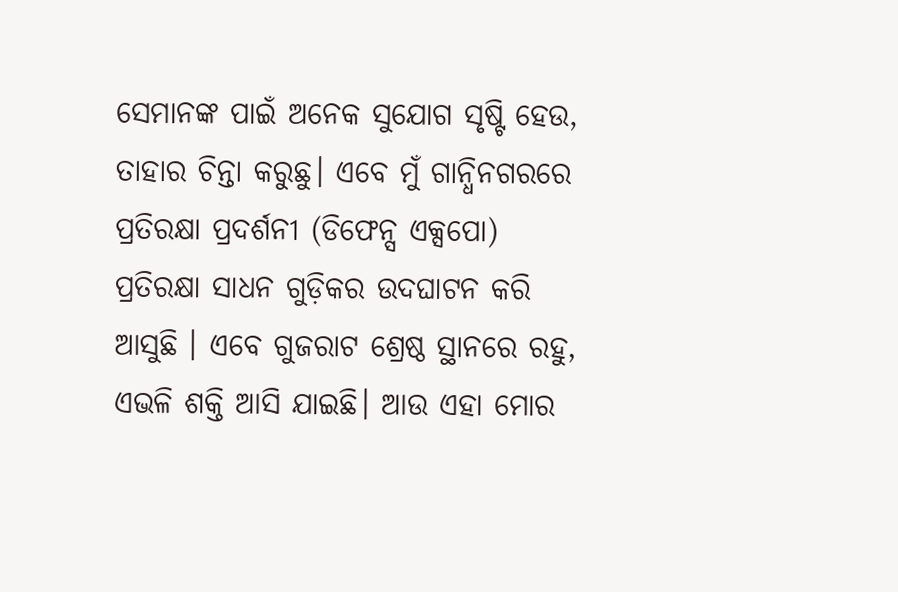ସେମାନଙ୍କ ପାଇଁ ଅନେକ ସୁଯୋଗ ସୃଷ୍ଟି ହେଉ, ତାହାର ଚିନ୍ତା କରୁଛୁ। ଏବେ ମୁଁ ଗାନ୍ଧିନଗରରେ ପ୍ରତିରକ୍ଷା ପ୍ରଦର୍ଶନୀ (ଡିଫେନ୍ସ ଏକ୍ସପୋ) ପ୍ରତିରକ୍ଷା ସାଧନ ଗୁଡ଼ିକର ଉଦଘାଟନ କରି ଆସୁଛି । ଏବେ ଗୁଜରାଟ ଶ୍ରେଷ୍ଠ ସ୍ଥାନରେ ରହୁ, ଏଭଳି ଶକ୍ତି ଆସି ଯାଇଛି। ଆଉ ଏହା ମୋର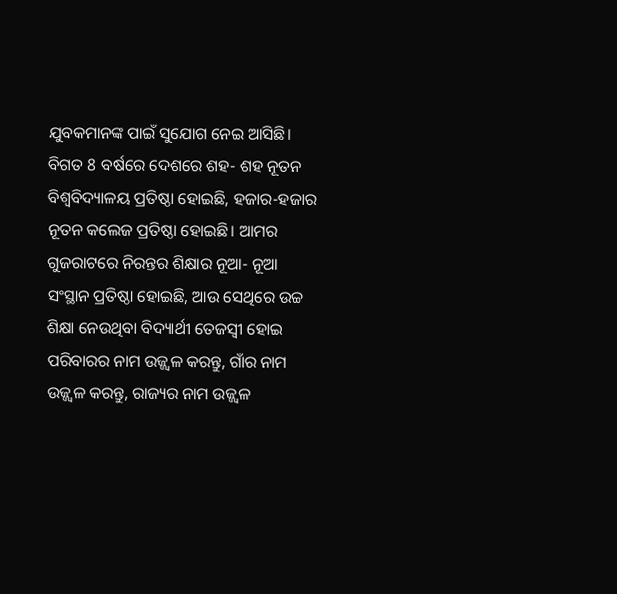ଯୁବକମାନଙ୍କ ପାଇଁ ସୁଯୋଗ ନେଇ ଆସିଛି। ବିଗତ 8 ବର୍ଷରେ ଦେଶରେ ଶହ- ଶହ ନୂତନ ବିଶ୍ୱବିଦ୍ୟାଳୟ ପ୍ରତିଷ୍ଠା ହୋଇଛି, ହଜାର-ହଜାର ନୂତନ କଲେଜ ପ୍ରତିଷ୍ଠା ହୋଇଛି। ଆମର ଗୁଜରାଟରେ ନିରନ୍ତର ଶିକ୍ଷାର ନୂଆ- ନୂଆ ସଂସ୍ଥାନ ପ୍ରତିଷ୍ଠା ହୋଇଛି, ଆଉ ସେଥିରେ ଉଚ୍ଚ ଶିକ୍ଷା ନେଉଥିବା ବିଦ୍ୟାର୍ଥୀ ତେଜସ୍ୱୀ ହୋଇ ପରିବାରର ନାମ ଉଜ୍ଜ୍ୱଳ କରନ୍ତୁ, ଗାଁର ନାମ ଉଜ୍ଜ୍ୱଳ କରନ୍ତୁ, ରାଜ୍ୟର ନାମ ଉଜ୍ଜ୍ୱଳ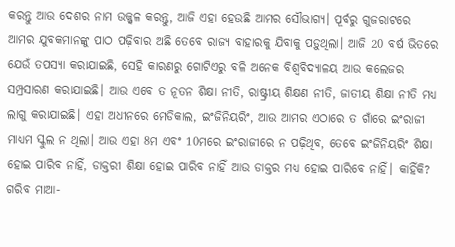କରନ୍ତୁ ଆଉ ଦେଶର ନାମ ଉଜ୍ଜ୍ୱଳ କରନ୍ତୁ, ଆଜି ଏହା ହେଉଛି ଆମର ସୌଭାଗ୍ୟ। ପୂର୍ବରୁ ଗୁଜରାଟରେ ଆମର ଯୁବକମାନଙ୍କୁ ପାଠ ପଢ଼ିବାର ଅଛି ତେବେ ରାଜ୍ୟ ବାହାରକୁ ଯିବାକୁ ପଡ଼ୁଥିଲା। ଆଜି 20 ବର୍ଷ ଭିତରେ ଯେଉଁ ତପସ୍ୟା କରାଯାଇଛି, ସେହି କାରଣରୁ ଗୋଟିଏରୁ ବଳି ଅନେକ ବିଶ୍ୱବିଦ୍ୟାଳୟ ଆଉ କଲେଜର ସମ୍ପ୍ରସାରଣ କରାଯାଇଛି। ଆଉ ଏବେ ତ ନୂତନ ଶିକ୍ଷା ନୀତି, ରାଷ୍ଟ୍ରୀୟ ଶିକ୍ଷଣ ନୀତି, ଜାତୀୟ ଶିକ୍ଷା ନୀତି ମଧ୍ୟ ଲାଗୁ କରାଯାଇଛି। ଏହା ଅଧୀନରେ ମେଡିକାଲ, ଇଂଜିନିୟରିଂ, ଆଉ ଆମର ଏଠାରେ ତ ଗାଁରେ ଇଂରାଜୀ ମାଧ୍ୟମ ସ୍କୁଲ ନ ଥିଲା। ଆଉ ଏହା 8ମ ଏବଂ 10ମରେ ଇଂରାଜୀରେ ନ ପଢ଼ିଥିବ, ତେବେ ଇଂଜିନିୟରିଂ ଶିକ୍ଷା ହୋଇ ପାରିବ ନାହିଁ, ଡାକ୍ତରୀ ଶିକ୍ଷା ହୋଇ ପାରିବ ନାହିଁ ଆଉ ଡାକ୍ତର ମଧ୍ୟ ହୋଇ ପାରିବେ ନାହିଁ। କାହିଁକି? ଗରିବ ମାଆ-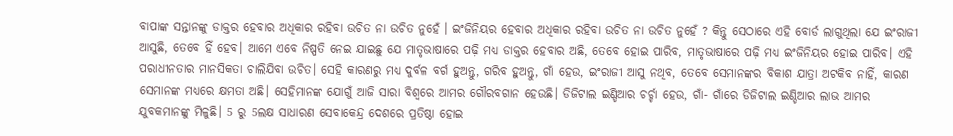ବାପାଙ୍କ ସନ୍ତାନଙ୍କୁ ଡାକ୍ତର ହେବାର ଅଧିକାର ରହିବା ଉଚିତ ନା ଉଚିତ ନୁହେଁ । ଇଂଜିନିୟର ହେବାର ଅଧିକାର ରହିବା ଉଚିତ ନା ଉଚିତ ନୁହେଁ ? କିନ୍ତୁ ସେଠାରେ ଏହି ବୋର୍ଡ ଲାଗୁଥିଲା ଯେ ଇଂରାଜୀ ଆସୁଛି, ତେବେ ହିଁ ହେବ। ଆମେ ଏବେ ନିଷ୍ପତି ନେଇ ଯାଇଛୁ ଯେ ମାତୃଭାଷାରେ ପଢ଼ି ମଧ୍ୟ ଡାକ୍ତର ହେବାର ଅଛି, ତେବେ ହୋଇ ପାରିବ, ମାତୃଭାଷାରେ ପଢ଼ି ମଧ୍ୟ ଇଂଜିନିୟର ହୋଇ ପାରିବ। ଏହି ପରାଧୀନତାର ମାନସିକତା ଚାଲିଯିବା ଉଚିତ। ସେହି କାରଣରୁ ମଧ୍ୟ ଦୁର୍ବଳ ବର୍ଗ ହୁଅନ୍ତୁ, ଗରିବ ହୁଅନ୍ତୁ, ଗାଁ ହେଉ, ଇଂରାଜୀ ଆସୁ ନଥିବ, ତେବେ ସେମାନଙ୍କର ବିକାଶ ଯାତ୍ରା ଅଟକିବ ନାହିଁ, କାରଣ ସେମାନଙ୍କ ମଧ୍ୟରେ କ୍ଷମତା ଅଛି। ସେହିମାନଙ୍କ ଯୋଗୁଁ ଆଜି ସାରା ବିଶ୍ୱରେ ଆମର ଗୌରବଗାନ ହେଉଛି। ଡିଜିଟାଲ ଇଣ୍ଡିଆର ଚର୍ଚ୍ଚା ହେଉ, ଗାଁ- ଗାଁରେ ଡିଜିଟାଲ ଇଣ୍ଡିଆର ଲାଭ ଆମର ଯୁବକମାନଙ୍କୁ ମିଳୁଛି। 5 ରୁ 5ଲକ୍ଷ ସାଧାରଣ ସେବାକେନ୍ଦ୍ର ଦେଶରେ ପ୍ରତିଷ୍ଠା ହୋଇ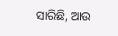ସାରିଛି, ଆଉ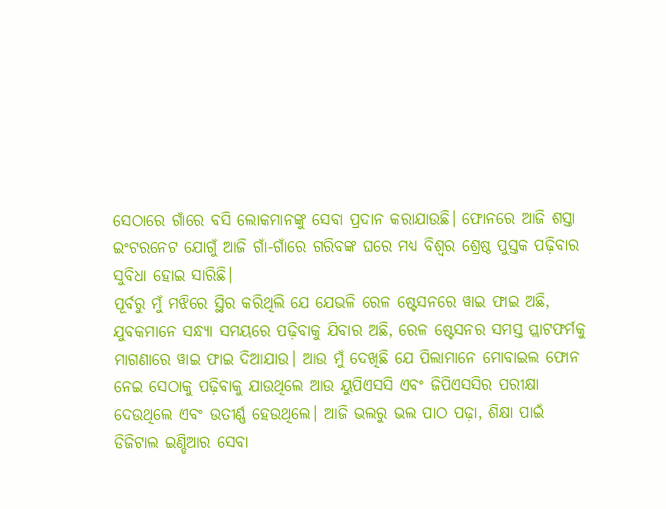ସେଠାରେ ଗାଁରେ ବସି ଲୋକମାନଙ୍କୁ ସେବା ପ୍ରଦାନ କରାଯାଉଛି। ଫୋନରେ ଆଜି ଶସ୍ତା ଇଂଟରନେଟ ଯୋଗୁଁ ଆଜି ଗାଁ-ଗାଁରେ ଗରିବଙ୍କ ଘରେ ମଧ୍ୟ ବିଶ୍ୱର ଶ୍ରେଷ୍ଠ ପୁସ୍ତକ ପଢ଼ିବାର ସୁବିଧା ହୋଇ ସାରିଛି।
ପୂର୍ବରୁ ମୁଁ ମଝିରେ ସ୍ଥିର କରିଥିଲି ଯେ ଯେଭଳି ରେଳ ଷ୍ଟେସନରେ ୱାଇ ଫାଇ ଅଛି, ଯୁବକମାନେ ସନ୍ଧ୍ୟା ସମୟରେ ପଢ଼ିବାକୁ ଯିବାର ଅଛି, ରେଳ ଷ୍ଟେସନର ସମସ୍ତ ପ୍ଲାଟଫର୍ମକୁ ମାଗଣାରେ ୱାଇ ଫାଇ ଦିଆଯାଉ। ଆଉ ମୁଁ ଦେଖିଛି ଯେ ପିଲାମାନେ ମୋବାଇଲ ଫୋନ ନେଇ ସେଠାକୁ ପଢ଼ିବାକୁ ଯାଉଥିଲେ ଆଉ ୟୁପିଏସସି ଏବଂ ଜିପିଏସସିର ପରୀକ୍ଷା ଦେଉଥିଲେ ଏବଂ ଉତୀର୍ଣ୍ଣ ହେଉଥିଲେ। ଆଜି ଭଲରୁ ଭଲ ପାଠ ପଢ଼ା, ଶିକ୍ଷା ପାଇଁ ଡିଜିଟାଲ ଇଣ୍ଡିଆର ସେବା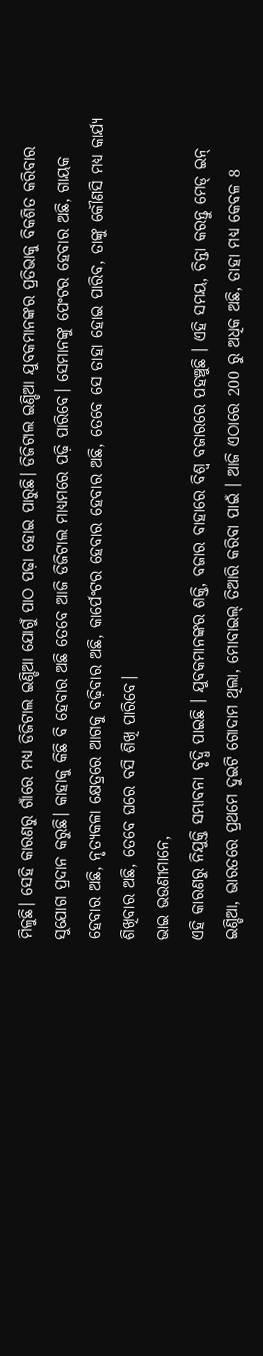ମିଳୁଛି। ସେହି କାରଣରୁ ଗାଁରେ ମଧ୍ୟ ଡିଜିଟାଲ ଇଣ୍ଡିଆ ଯୋଗୁଁ ପାଠ ପଢ଼ା ହୋଇ ପାରୁଛି। ଡିଜିଟାଲ ଇଣ୍ଡିଆ ଯୁବକମାନଙ୍କର ପ୍ରତିଭାକୁ ବିକଶିତ କରିବାର ସୁଯୋଗ ପ୍ରଦାନ କରୁଛି। କାହାକୁ କିଛି ବି ହେବାର ଅଛି ତେବେ ଆଜି ଡିଜିଟାଲ ମାଧ୍ୟମରେ ପଢ଼ି ପାରିବେ। ସେମାନଙ୍କୁ ପେଂଟର ହେବାର ଅଛି, ଗାୟକ ହେବାର ଅଛି, ନୃତ୍ୟକଳା କ୍ଷେତ୍ରରେ ଆଗକୁ ବଢ଼ିବାର ଅଛି, କାର୍ପେଂଟର ହେବାର ହେବାର ଅଛି, ତେବେ ସେ ତାହା ହୋଇ ପାରିବ, ତାଙ୍କୁ କୌଣସି ମଧ୍ୟ କାର୍ଯ୍ୟ ଶିଖିବାର ଅଛି, ତେବେ ଘରେ ବସି ଶିଖି ପାରିବେ।
ଭାଇ ଭଉଣୀମାନେ,
ଏହି କାରଣରୁ ନିଯୁକ୍ତି ସମ୍ଭାବନା ବୃଦ୍ଧି ପାଇଛି । ଯୁବକମାନଙ୍କର ଶକ୍ତି, ବଜାର ବାହାରେ ବିଶ୍ବ ବଜାରରେ ପହଞ୍ଚୁଛି । ଏହି ସମୟ, ଚିନ୍ତା କରନ୍ତୁ ମେଡ୍ ଇନ୍ ଇଣ୍ଡିଆ, ଭାରତରେ ପ୍ରଥମେ ଦୁଇଟି ଗୋଦାମ ଥିଲା, ମୋବାଇଲ୍ ତିଆରି କରିବା ପାଇଁ । ଆଜି ଏଠାରେ 200 ରୁ ଅଧିକ ଅଛି, ତାହା ମଧ୍ୟ କେବଳ 8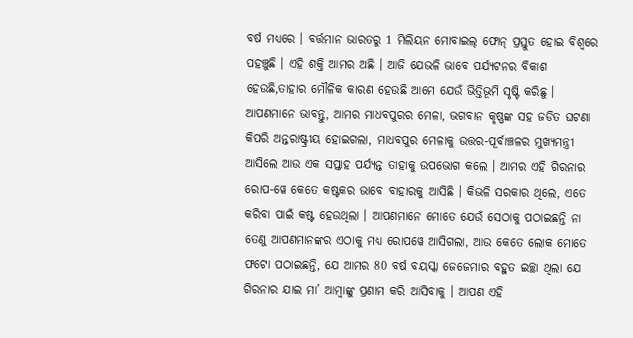ବର୍ଷ ମଧ୍ୟରେ । ବର୍ତ୍ତମାନ ଭାରତରୁ 1 ମିଲିୟନ ମୋବାଇଲ୍ ଫୋନ୍ ପ୍ରସ୍ତୁତ ହୋଇ ବିଶ୍ବରେ ପହଞ୍ଚୁଛି । ଏହି ଶକ୍ତି ଆମର ଅଛି । ଆଜି ଯେଭଳି ଭାବେ ପର୍ଯ୍ୟଟନର ବିକାଶ ହେଉଛି,ତାହାର ମୌଳିକ କାରଣ ହେଉଛି ଆମେ ଯେଉଁ ଭିତ୍ତିଭୂମି ସୃଷ୍ଟି କରିଛୁ । ଆପଣମାନେ ଭାବନ୍ତୁ, ଆମର ମାଧବପୁରର ମେଳା, ଭଗବାନ କୃଷ୍ଣଙ୍କ ସହ ଜଡିତ ଘଟଣା କିପରି ଅନ୍ତରାଷ୍ଟ୍ରୀୟ ହୋଇଗଲା, ମାଧବପୁର ମେଳାକୁ ଉତ୍ତର-ପୂର୍ବାଞ୍ଚଳର ମୁଖ୍ୟମନ୍ତ୍ରୀ ଆସିଲେ ଆଉ ଏକ ସପ୍ତାହ ପର୍ଯ୍ୟନ୍ତ ତାହାକୁ ଉପଭୋଗ କଲେ । ଆମର ଏହି ଗିରନାର ରୋପ-ୱେ କେତେ କଷ୍ଟକର ଭାବେ ବାହାରକୁ ଆସିଛି । କିଭଳି ସରକାର ଥିଲେ, ଏତେ କରିବା ପାଇଁ କଷ୍ଟ ହେଉଥିଲା । ଆପଣମାନେ ମୋତେ ଯେଉଁ ସେଠାକୁ ପଠାଇଛନ୍ତି ନା ତେଣୁ ଆପଣମାନଙ୍କର ଏଠାକୁ ମଧ୍ୟ ରୋପୱେ ଆସିଗଲା, ଆଉ କେତେ ଲୋକ ମୋତେ ଫଟୋ ପଠାଇଛନ୍ତି, ଯେ ଆମର 80 ବର୍ଷ ବୟସ୍କା ଜେଜେମାର ବହୁତ ଇଚ୍ଛା ଥିଲା ଯେ ଗିରନାର ଯାଇ ମା’ ଆମ୍ବାଙ୍କୁ ପ୍ରଣାମ କରି ଆସିବାକୁ । ଆପଣ ଏହି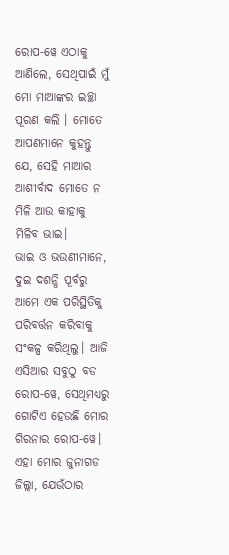ରୋପ-ୱେ ଏଠାକୁ ଆଣିଲେ, ସେଥିପାଇଁ ମୁଁ ମୋ ମାଆଙ୍କର ଇଚ୍ଛା ପୂରଣ କଲି । ମୋତେ ଆପଣମାନେ କୁହନ୍ତୁ ଯେ, ସେହି ମାଆର ଆଶୀର୍ବାଦ ମୋତେ ନ ମିଳି ଆଉ କାହାକୁ ମିଳିବ ଭାଇ।
ଭାଇ ଓ ଭଉଣୀମାନେ,
ଦୁଇ ଦଶନ୍ଧି ପୂର୍ବରୁ ଆମେ ଏକ ପରିସ୍ଥିତିକୁ ପରିବର୍ତ୍ତନ କରିବାକୁ ସଂକଳ୍ପ କରିଥିଲୁ। ଆଜି ଏସିଆର ସବୁଠୁ ବଡ ରୋପ-ୱେ, ସେଥିମଧ୍ୟରୁ ଗୋଟିଏ ହେଉଛି ମୋର ଗିରନାର ରୋପ-ୱେ। ଏହା ମୋର ଜୁନାଗଡ ଜିଲ୍ଲା, ଯେଉଁଠାର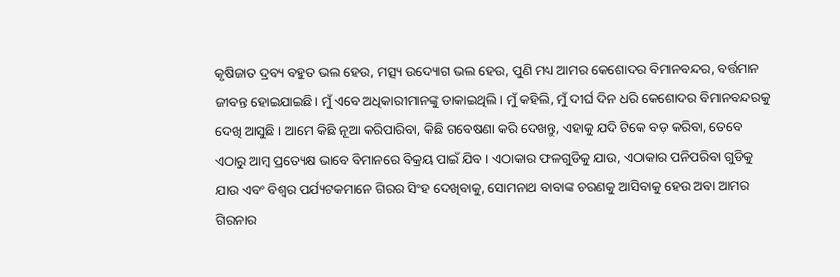କୃଷିଜାତ ଦ୍ରବ୍ୟ ବହୁତ ଭଲ ହେଉ, ମତ୍ସ୍ୟ ଉଦ୍ୟୋଗ ଭଲ ହେଉ, ପୁଣି ମଧ୍ୟ ଆମର କେଶୋଦର ବିମାନବନ୍ଦର, ବର୍ତ୍ତମାନ ଜୀବନ୍ତ ହୋଇଯାଇଛି। ମୁଁ ଏବେ ଅଧିକାରୀମାନଙ୍କୁ ଡାକାଇଥିଲି । ମୁଁ କହିଲି, ମୁଁ ଦୀର୍ଘ ଦିନ ଧରି କେଶୋଦର ବିମାନବନ୍ଦରକୁ ଦେଖି ଆସୁଛି । ଆମେ କିଛି ନୂଆ କରିପାରିବା, କିଛି ଗବେଷଣା କରି ଦେଖନ୍ତୁ, ଏହାକୁ ଯଦି ଟିକେ ବଡ଼ କରିବା, ତେବେ ଏଠାରୁ ଆମ୍ବ ପ୍ରତ୍ୟେକ୍ଷ ଭାବେ ବିମାନରେ ବିକ୍ରୟ ପାଇଁ ଯିବ । ଏଠାକାର ଫଳଗୁଡିକୁ ଯାଉ, ଏଠାକାର ପନିପରିବା ଗୁଡିକୁ ଯାଉ ଏବଂ ବିଶ୍ୱର ପର୍ଯ୍ୟଟକମାନେ ଗିରର ସିଂହ ଦେଖିବାକୁ, ସୋମନାଥ ବାବାଙ୍କ ଚରଣକୁ ଆସିବାକୁ ହେଉ ଅବା ଆମର ଗିରନାର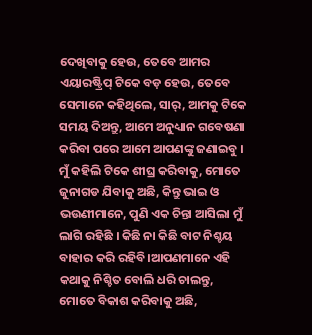ଦେଖିବାକୁ ହେଉ, ତେବେ ଆମର ଏୟାରଷ୍ଟ୍ରିପ୍ ଟିକେ ବଡ଼ ହେଉ, ତେବେ ସେମାନେ କହିଥିଲେ, ସାର୍, ଆମକୁ ଟିକେ ସମୟ ଦିଅନ୍ତୁ, ଆମେ ଅନୁଧ୍ୟାନ ଗବେଷଣା କରିବା ପରେ ଆମେ ଆପଣଙ୍କୁ ଜଣାଇବୁ । ମୁଁ କହିଲି ଟିକେ ଶୀଘ୍ର କରିବାକୁ, ମୋତେ ଜୁନାଗଡ ଯିବାକୁ ଅଛି, କିନ୍ତୁ ଭାଇ ଓ ଭଉଣୀମାନେ, ପୁଣି ଏକ ଚିନ୍ତା ଆସିଲା ମୁଁ ଲାଗି ରହିଛି । କିଛି ନା କିଛି ବାଟ ନିଶ୍ଚୟ ବାହାର କରି ରହିବି।ଆପଣମାନେ ଏହି କଥାକୁ ନିଶ୍ଚିତ ବୋଲି ଧରି ଚାଲନ୍ତୁ, ମୋତେ ବିକାଶ କରିବାକୁ ଅଛି,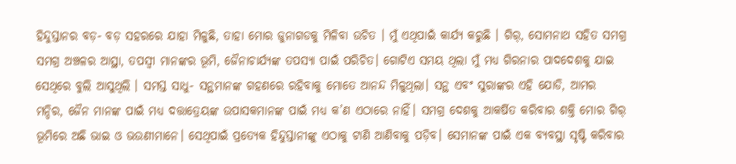ହିନ୍ଦୁସ୍ତାନର ବଡ଼- ବଡ଼ ସହରରେ ଯାହା ମିଳୁଛି, ତାହା ମୋର ଜୁନାଗଡକୁ ମିଳିବା ଉଚିତ । ମୁଁ ଏଥିପାଇଁ କାର୍ଯ୍ୟ କରୁଛି । ଗିର୍, ସୋମନାଥ ସହିତ ସମଗ୍ର ସମଗ୍ର ଅଞ୍ଚଳର ଆସ୍ଥା, ତପସ୍ବୀ ମାନଙ୍କର ଭୂମି, ଜୈନାଚାର୍ଯ୍ୟଙ୍କ ତପସ୍ୟା ପାଇଁ ପରିଚିତ। ଗୋଟିଏ ସମୟ ଥିଲା ମୁଁ ମଧ୍ୟ ଗିରନାର ପାଦଦେଶକୁ ଯାଇ ସେଥିରେ ବୁଲି ଆସୁଥିଲି । ସମସ୍ତ ସାଧୁ- ସନ୍ଥମାନଙ୍କ ଗହଣରେ ରହିବାକୁ ମୋତେ ଆନନ୍ଦ ମିଳୁଥିଲା। ସନ୍ଥ ଏବଂ ସୁରାଙ୍କର ଏହି ଯୋଡି, ଆମର ମନ୍ଦିର, ଜୈନ ମାନଙ୍କ ପାଇଁ ମଧ୍ୟ ଦତ୍ତାତ୍ରେୟଙ୍କ ଉପାସକମାନଙ୍କ ପାଇଁ ମଧ୍ୟ କ’ଣ ଏଠାରେ ନାହିଁ। ସମଗ୍ର ଦେଶକୁ ଆକର୍ଷିତ କରିବାର ଶକ୍ତି ମୋର ଗିର୍ ଭୂମିରେ ଅଛି ଭାଇ ଓ ଭଉଣୀମାନେ। ସେଥିପାଇଁ ପ୍ରତ୍ୟେକ ହିନ୍ଦୁସ୍ତାନୀଙ୍କୁ ଏଠାକୁ ଟାଣି ଆଣିବାକୁ ପଡ଼ିବ। ସେମାନଙ୍କ ପାଇଁ ଏକ ବ୍ୟବସ୍ଥା ସୃଷ୍ଟି କରିବାର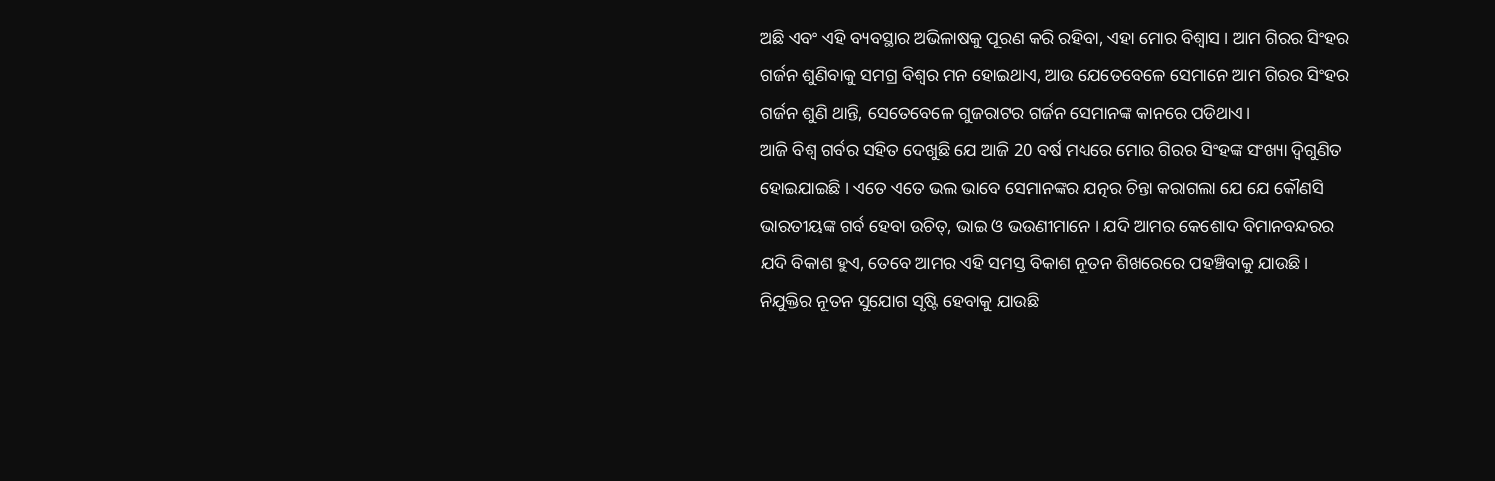ଅଛି ଏବଂ ଏହି ବ୍ୟବସ୍ଥାର ଅଭିଳାଷକୁ ପୂରଣ କରି ରହିବା, ଏହା ମୋର ବିଶ୍ୱାସ । ଆମ ଗିରର ସିଂହର ଗର୍ଜନ ଶୁଣିବାକୁ ସମଗ୍ର ବିଶ୍ବର ମନ ହୋଇଥାଏ, ଆଉ ଯେତେବେଳେ ସେମାନେ ଆମ ଗିରର ସିଂହର ଗର୍ଜନ ଶୁଣି ଥାନ୍ତି, ସେତେବେଳେ ଗୁଜରାଟର ଗର୍ଜନ ସେମାନଙ୍କ କାନରେ ପଡିଥାଏ।
ଆଜି ବିଶ୍ୱ ଗର୍ବର ସହିତ ଦେଖୁଛି ଯେ ଆଜି 20 ବର୍ଷ ମଧ୍ୟରେ ମୋର ଗିରର ସିଂହଙ୍କ ସଂଖ୍ୟା ଦ୍ୱିଗୁଣିତ ହୋଇଯାଇଛି । ଏତେ ଏତେ ଭଲ ଭାବେ ସେମାନଙ୍କର ଯତ୍ନର ଚିନ୍ତା କରାଗଲା ଯେ ଯେ କୌଣସି ଭାରତୀୟଙ୍କ ଗର୍ବ ହେବା ଉଚିତ୍, ଭାଇ ଓ ଭଉଣୀମାନେ । ଯଦି ଆମର କେଶୋଦ ବିମାନବନ୍ଦରର ଯଦି ବିକାଶ ହୁଏ, ତେବେ ଆମର ଏହି ସମସ୍ତ ବିକାଶ ନୂତନ ଶିଖରେରେ ପହଞ୍ଚିବାକୁ ଯାଉଛି । ନିଯୁକ୍ତିର ନୂତନ ସୁଯୋଗ ସୃଷ୍ଟି ହେବାକୁ ଯାଉଛି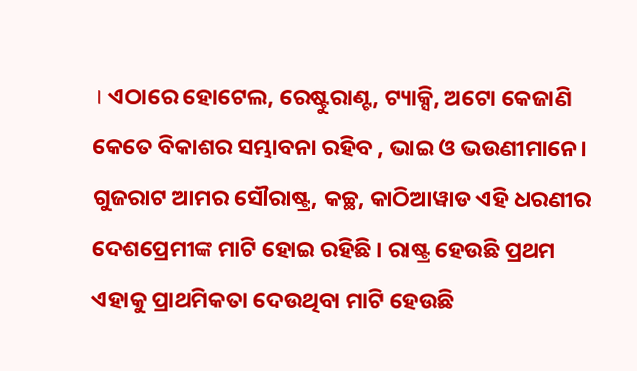। ଏଠାରେ ହୋଟେଲ, ରେଷ୍ଟୁରାଣ୍ଟ, ଟ୍ୟାକ୍ସି, ଅଟୋ କେଜାଣି କେତେ ବିକାଶର ସମ୍ଭାବନା ରହିବ , ଭାଇ ଓ ଭଉଣୀମାନେ। ଗୁଜରାଟ ଆମର ସୌରାଷ୍ଟ୍ର, କଚ୍ଛ, କାଠିଆୱାଡ ଏହି ଧରଣୀର ଦେଶପ୍ରେମୀଙ୍କ ମାଟି ହୋଇ ରହିଛି । ରାଷ୍ଟ୍ର ହେଉଛି ପ୍ରଥମ ଏହାକୁ ପ୍ରାଥମିକତା ଦେଉଥିବା ମାଟି ହେଉଛି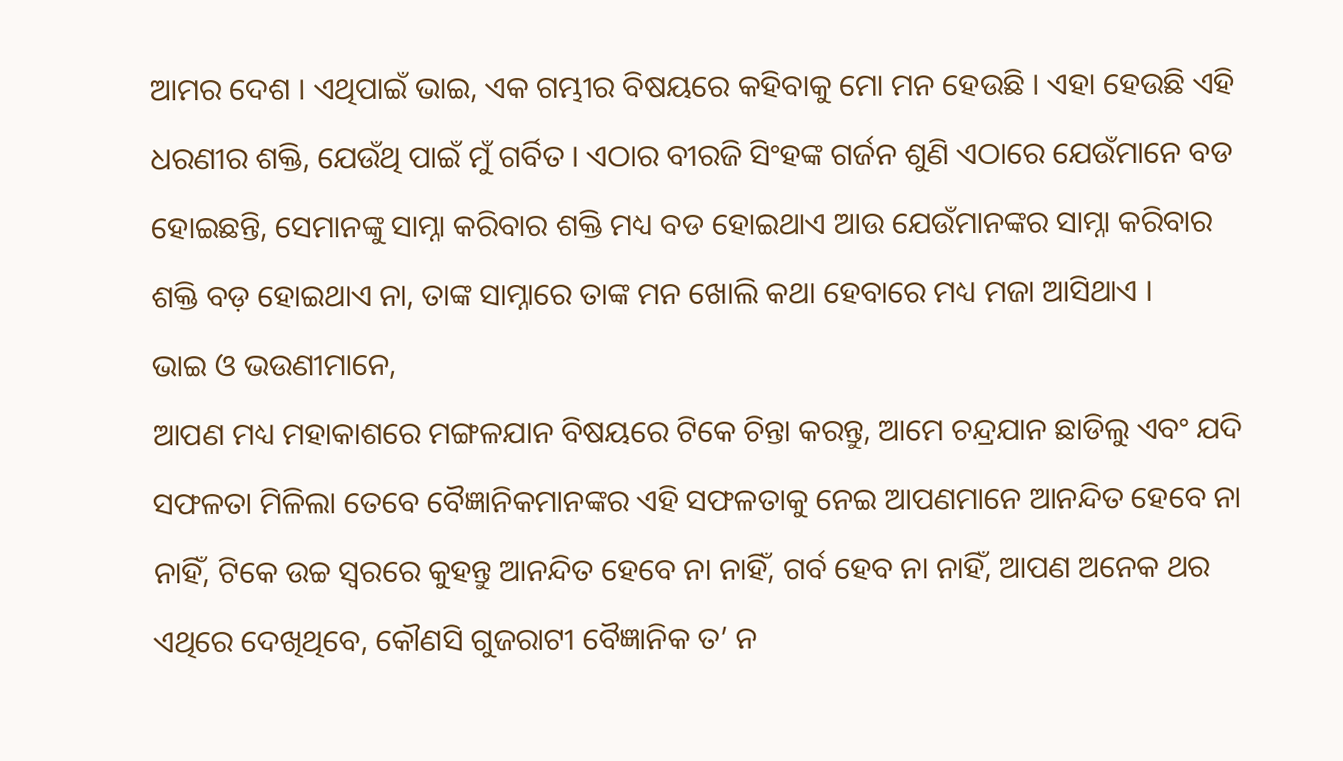ଆମର ଦେଶ । ଏଥିପାଇଁ ଭାଇ, ଏକ ଗମ୍ଭୀର ବିଷୟରେ କହିବାକୁ ମୋ ମନ ହେଉଛି । ଏହା ହେଉଛି ଏହି ଧରଣୀର ଶକ୍ତି, ଯେଉଁଥି ପାଇଁ ମୁଁ ଗର୍ବିତ । ଏଠାର ବୀରଜି ସିଂହଙ୍କ ଗର୍ଜନ ଶୁଣି ଏଠାରେ ଯେଉଁମାନେ ବଡ ହୋଇଛନ୍ତି, ସେମାନଙ୍କୁ ସାମ୍ନା କରିବାର ଶକ୍ତି ମଧ୍ୟ ବଡ ହୋଇଥାଏ ଆଉ ଯେଉଁମାନଙ୍କର ସାମ୍ନା କରିବାର ଶକ୍ତି ବଡ଼ ହୋଇଥାଏ ନା, ତାଙ୍କ ସାମ୍ନାରେ ତାଙ୍କ ମନ ଖୋଲି କଥା ହେବାରେ ମଧ୍ୟ ମଜା ଆସିଥାଏ ।
ଭାଇ ଓ ଭଉଣୀମାନେ,
ଆପଣ ମଧ୍ୟ ମହାକାଶରେ ମଙ୍ଗଳଯାନ ବିଷୟରେ ଟିକେ ଚିନ୍ତା କରନ୍ତୁ, ଆମେ ଚନ୍ଦ୍ରଯାନ ଛାଡିଲୁ ଏବଂ ଯଦି ସଫଳତା ମିଳିଲା ତେବେ ବୈଜ୍ଞାନିକମାନଙ୍କର ଏହି ସଫଳତାକୁ ନେଇ ଆପଣମାନେ ଆନନ୍ଦିତ ହେବେ ନା ନାହିଁ, ଟିକେ ଉଚ୍ଚ ସ୍ୱରରେ କୁହନ୍ତୁ ଆନନ୍ଦିତ ହେବେ ନା ନାହିଁ, ଗର୍ବ ହେବ ନା ନାହିଁ, ଆପଣ ଅନେକ ଥର ଏଥିରେ ଦେଖିଥିବେ, କୌଣସି ଗୁଜରାଟୀ ବୈଜ୍ଞାନିକ ତ’ ନ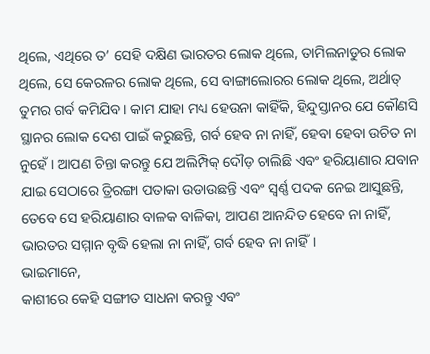ଥିଲେ, ଏଥିରେ ତ’ ସେହି ଦକ୍ଷିଣ ଭାରତର ଲୋକ ଥିଲେ, ତାମିଲନାଡୁର ଲୋକ ଥିଲେ, ସେ କେରଳର ଲୋକ ଥିଲେ, ସେ ବାଙ୍ଗାଲୋରର ଲୋକ ଥିଲେ, ଅର୍ଥାତ୍ ତୁମର ଗର୍ବ କମିଯିବ। କାମ ଯାହା ମଧ୍ୟ ହେଉନା କାହିଁକି, ହିନ୍ଦୁସ୍ତାନର ଯେ କୌଣସି ସ୍ଥାନର ଲୋକ ଦେଶ ପାଇଁ କରୁଛନ୍ତି, ଗର୍ବ ହେବ ନା ନାହିଁ, ହେବା ହେବା ଉଚିତ ନା ନୁହେଁ । ଆପଣ ଚିନ୍ତା କରନ୍ତୁ ଯେ ଅଲିମ୍ପିକ୍ ଦୌଡ଼ ଚାଲିଛି ଏବଂ ହରିୟାଣାର ଯବାନ ଯାଇ ସେଠାରେ ତ୍ରିରଙ୍ଗା ପତାକା ଉଡାଉଛନ୍ତି ଏବଂ ସ୍ୱର୍ଣ୍ଣ ପଦକ ନେଇ ଆସୁଛନ୍ତି, ତେବେ ସେ ହରିୟାଣାର ବାଳକ ବାଳିକା, ଆପଣ ଆନନ୍ଦିତ ହେବେ ନା ନାହିଁ, ଭାରତର ସମ୍ମାନ ବୃଦ୍ଧି ହେଲା ନା ନାହିଁ, ଗର୍ବ ହେବ ନା ନାହିଁ।
ଭାଇମାନେ,
କାଶୀରେ କେହି ସଙ୍ଗୀତ ସାଧନା କରନ୍ତୁ ଏବଂ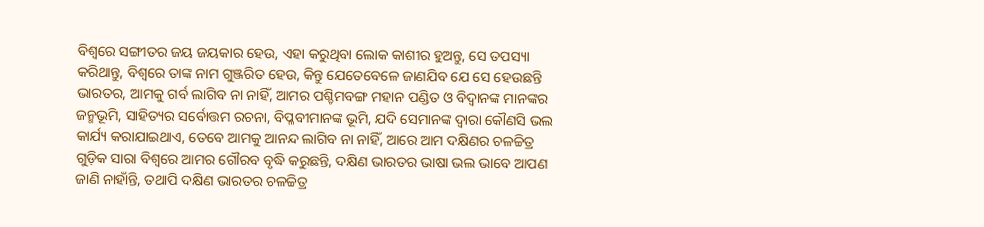ବିଶ୍ବରେ ସଙ୍ଗୀତର ଜୟ ଜୟକାର ହେଉ, ଏହା କରୁଥିବା ଲୋକ କାଶୀର ହୁଅନ୍ତୁ, ସେ ତପସ୍ୟା କରିଥାନ୍ତୁ, ବିଶ୍ବରେ ତାଙ୍କ ନାମ ଗୁଞ୍ଜରିତ ହେଉ, କିନ୍ତୁ ଯେତେବେଳେ ଜାଣଯିବ ଯେ ସେ ହେଉଛନ୍ତି ଭାରତର, ଆମକୁ ଗର୍ବ ଲାଗିବ ନା ନାହିଁ, ଆମର ପଶ୍ଚିମବଙ୍ଗ ମହାନ ପଣ୍ଡିତ ଓ ବିଦ୍ବାନଙ୍କ ମାନଙ୍କର ଜନ୍ମଭୂମି, ସାହିତ୍ୟର ସର୍ବୋତ୍ତମ ରଚନା, ବିପ୍ଳବୀମାନଙ୍କ ଭୂମି, ଯଦି ସେମାନଙ୍କ ଦ୍ୱାରା କୌଣସି ଭଲ କାର୍ଯ୍ୟ କରାଯାଇଥାଏ, ତେବେ ଆମକୁ ଆନନ୍ଦ ଲାଗିବ ନା ନାହିଁ, ଆରେ ଆମ ଦକ୍ଷିଣର ଚଳଚ୍ଚିତ୍ର ଗୁଡ଼ିକ ସାରା ବିଶ୍ବରେ ଆମର ଗୌରବ ବୃଦ୍ଧି କରୁଛନ୍ତି, ଦକ୍ଷିଣ ଭାରତର ଭାଷା ଭଲ ଭାବେ ଆପଣ ଜାଣି ନାହାଁନ୍ତି, ତଥାପି ଦକ୍ଷିଣ ଭାରତର ଚଳଚ୍ଚିତ୍ର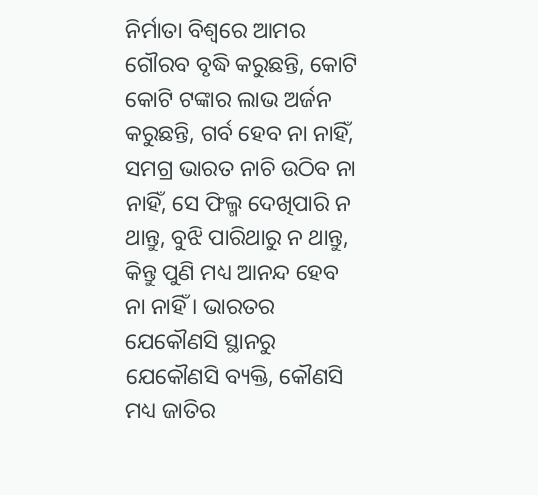ନିର୍ମାତା ବିଶ୍ବରେ ଆମର ଗୌରବ ବୃଦ୍ଧି କରୁଛନ୍ତି, କୋଟି କୋଟି ଟଙ୍କାର ଲାଭ ଅର୍ଜନ କରୁଛନ୍ତି, ଗର୍ବ ହେବ ନା ନାହିଁ, ସମଗ୍ର ଭାରତ ନାଚି ଉଠିବ ନା ନାହିଁ, ସେ ଫିଲ୍ମ ଦେଖିପାରି ନ ଥାନ୍ତୁ, ବୁଝି ପାରିଥାରୁ ନ ଥାନ୍ତୁ, କିନ୍ତୁ ପୁଣି ମଧ୍ୟ ଆନନ୍ଦ ହେବ ନା ନାହିଁ । ଭାରତର ଯେକୌଣସି ସ୍ଥାନରୁ ଯେକୌଣସି ବ୍ୟକ୍ତି, କୌଣସି ମଧ୍ୟ ଜାତିର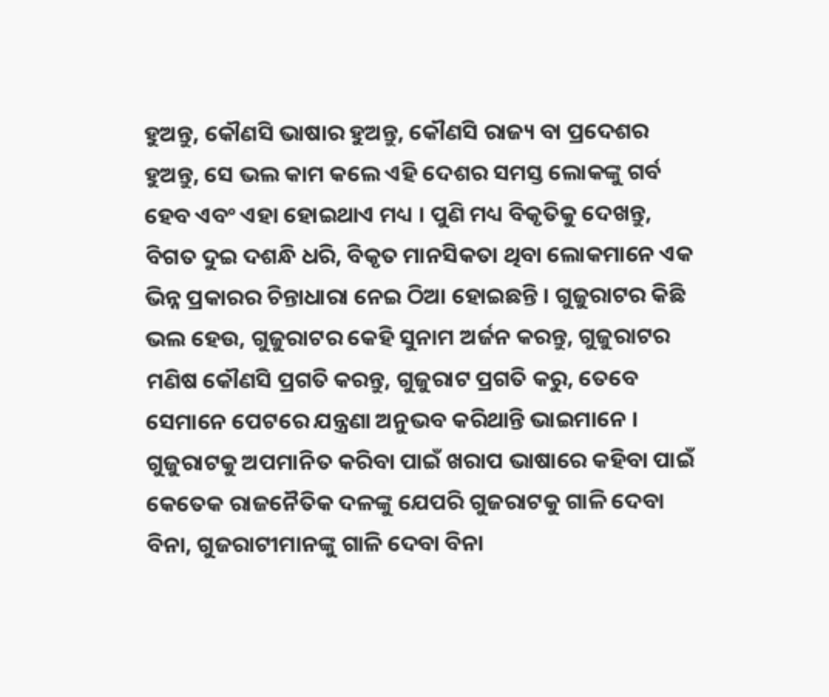ହୁଅନ୍ତୁ, କୌଣସି ଭାଷାର ହୁଅନ୍ତୁ, କୌଣସି ରାଜ୍ୟ ବା ପ୍ରଦେଶର ହୁଅନ୍ତୁ, ସେ ଭଲ କାମ କଲେ ଏହି ଦେଶର ସମସ୍ତ ଲୋକଙ୍କୁ ଗର୍ବ ହେବ ଏବଂ ଏହା ହୋଇଥାଏ ମଧ୍ୟ । ପୁଣି ମଧ୍ୟ ବିକୃତିକୁ ଦେଖନ୍ତୁ, ବିଗତ ଦୁଇ ଦଶନ୍ଧି ଧରି, ବିକୃତ ମାନସିକତା ଥିବା ଲୋକମାନେ ଏକ ଭିନ୍ନ ପ୍ରକାରର ଚିନ୍ତାଧାରା ନେଇ ଠିଆ ହୋଇଛନ୍ତି । ଗୁଜୁରାଟର କିଛି ଭଲ ହେଉ, ଗୁଜୁରାଟର କେହି ସୁନାମ ଅର୍ଜନ କରନ୍ତୁ, ଗୁଜୁରାଟର ମଣିଷ କୌଣସି ପ୍ରଗତି କରନ୍ତୁ, ଗୁଜୁରାଟ ପ୍ରଗତି କରୁ, ତେବେ ସେମାନେ ପେଟରେ ଯନ୍ତ୍ରଣା ଅନୁଭବ କରିଥାନ୍ତି ଭାଇମାନେ । ଗୁଜୁରାଟକୁ ଅପମାନିତ କରିବା ପାଇଁ ଖରାପ ଭାଷାରେ କହିବା ପାଇଁ କେତେକ ରାଜନୈତିକ ଦଳଙ୍କୁ ଯେପରି ଗୁଜରାଟକୁ ଗାଳି ଦେବା ବିନା, ଗୁଜରାଟୀମାନଙ୍କୁ ଗାଳି ଦେବା ବିନା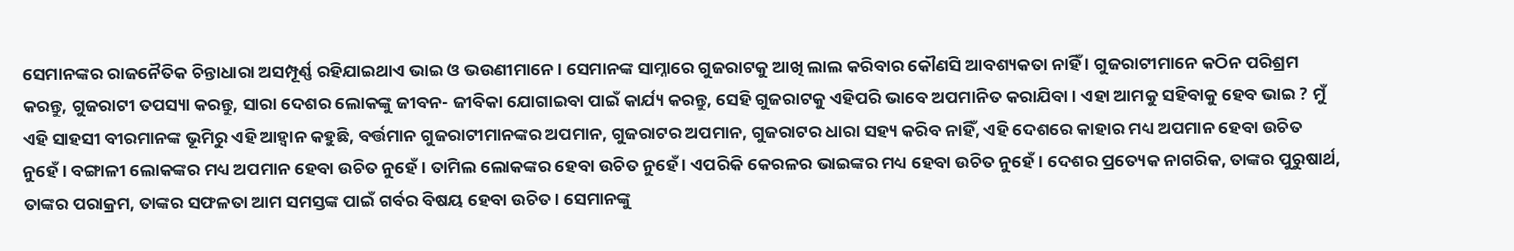ସେମାନଙ୍କର ରାଜନୈତିକ ଚିନ୍ତାଧାରା ଅସମ୍ପୂର୍ଣ୍ଣ ରହିଯାଇଥାଏ ଭାଇ ଓ ଭଉଣୀମାନେ। ସେମାନଙ୍କ ସାମ୍ନାରେ ଗୁଜରାଟକୁ ଆଖି ଲାଲ କରିବାର କୌଣସି ଆବଶ୍ୟକତା ନାହିଁ । ଗୁଜରାଟୀମାନେ କଠିନ ପରିଶ୍ରମ କରନ୍ତୁ, ଗୁଜରାଟୀ ତପସ୍ୟା କରନ୍ତୁ, ସାରା ଦେଶର ଲୋକଙ୍କୁ ଜୀବନ- ଜୀବିକା ଯୋଗାଇବା ପାଇଁ କାର୍ଯ୍ୟ କରନ୍ତୁ, ସେହି ଗୁଜରାଟକୁ ଏହିପରି ଭାବେ ଅପମାନିତ କରାଯିବା । ଏହା ଆମକୁ ସହିବାକୁ ହେବ ଭାଇ ? ମୁଁ ଏହି ସାହସୀ ବୀରମାନଙ୍କ ଭୂମିରୁ ଏହି ଆହ୍ବାନ କହୁଛି, ବର୍ତ୍ତମାନ ଗୁଜରାଟୀମାନଙ୍କର ଅପମାନ, ଗୁଜରାଟର ଅପମାନ, ଗୁଜରାଟର ଧାରା ସହ୍ୟ କରିବ ନାହିଁ, ଏହି ଦେଶରେ କାହାର ମଧ୍ୟ ଅପମାନ ହେବା ଉଚିତ ନୁହେଁ । ବଙ୍ଗାଳୀ ଲୋକଙ୍କର ମଧ୍ୟ ଅପମାନ ହେବା ଉଚିତ ନୁହେଁ । ତାମିଲ ଲୋକଙ୍କର ହେବା ଉଚିତ ନୁହେଁ । ଏପରିକି କେରଳର ଭାଇଙ୍କର ମଧ୍ୟ ହେବା ଉଚିତ ନୁହେଁ । ଦେଶର ପ୍ରତ୍ୟେକ ନାଗରିକ, ତାଙ୍କର ପୁରୁଷାର୍ଥ, ତାଙ୍କର ପରାକ୍ରମ, ତାଙ୍କର ସଫଳତା ଆମ ସମସ୍ତଙ୍କ ପାଇଁ ଗର୍ବର ବିଷୟ ହେବା ଉଚିତ । ସେମାନଙ୍କୁ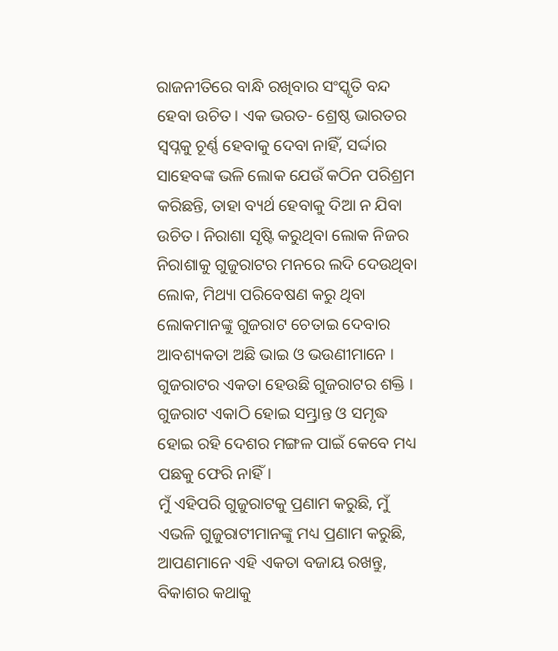ରାଜନୀତିରେ ବାନ୍ଧି ରଖିବାର ସଂସ୍କୃତି ବନ୍ଦ ହେବା ଉଚିତ। ଏକ ଭରତ- ଶ୍ରେଷ୍ଠ ଭାରତର ସ୍ୱପ୍ନକୁ ଚୂର୍ଣ୍ଣ ହେବାକୁ ଦେବା ନାହିଁ, ସର୍ଦ୍ଦାର ସାହେବଙ୍କ ଭଳି ଲୋକ ଯେଉଁ କଠିନ ପରିଶ୍ରମ କରିଛନ୍ତି, ତାହା ବ୍ୟର୍ଥ ହେବାକୁ ଦିଆ ନ ଯିବା ଉଚିତ। ନିରାଶା ସୃଷ୍ଟି କରୁଥିବା ଲୋକ ନିଜର ନିରାଶାକୁ ଗୁଜୁରାଟର ମନରେ ଲଦି ଦେଉଥିବା ଲୋକ, ମିଥ୍ୟା ପରିବେଷଣ କରୁ ଥିବା ଲୋକମାନଙ୍କୁ ଗୁଜରାଟ ଚେତାଇ ଦେବାର ଆବଶ୍ୟକତା ଅଛି ଭାଇ ଓ ଭଉଣୀମାନେ । ଗୁଜରାଟର ଏକତା ହେଉଛି ଗୁଜରାଟର ଶକ୍ତି । ଗୁଜରାଟ ଏକାଠି ହୋଇ ସମ୍ଭ୍ରାନ୍ତ ଓ ସମୃଦ୍ଧ ହୋଇ ରହି ଦେଶର ମଙ୍ଗଳ ପାଇଁ କେବେ ମଧ୍ୟ ପଛକୁ ଫେରି ନାହିଁ।
ମୁଁ ଏହିପରି ଗୁଜୁରାଟକୁ ପ୍ରଣାମ କରୁଛି, ମୁଁ ଏଭଳି ଗୁଜୁରାଟୀମାନଙ୍କୁ ମଧ୍ୟ ପ୍ରଣାମ କରୁଛି, ଆପଣମାନେ ଏହି ଏକତା ବଜାୟ ରଖନ୍ତୁ, ବିକାଶର କଥାକୁ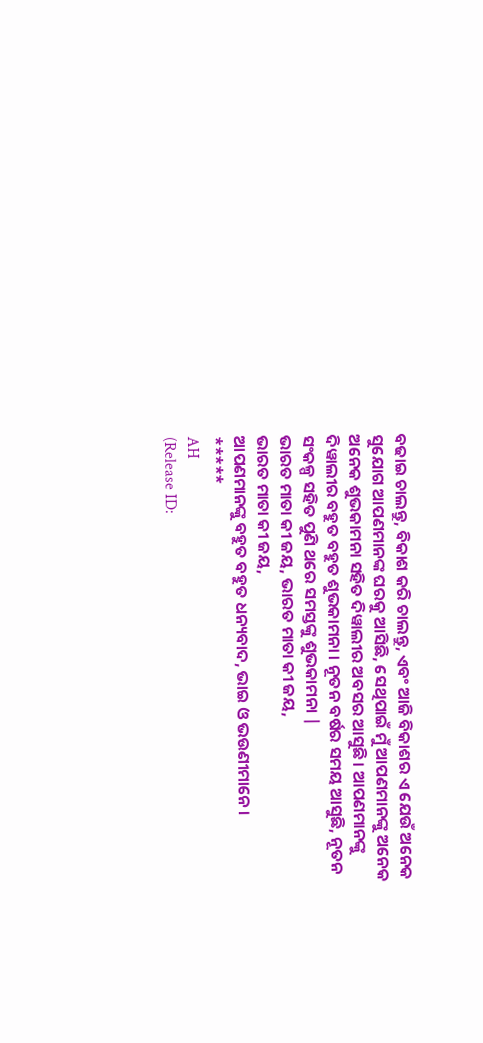ବଢାଇ ଚାଲନ୍ତୁ, ବିକାଶ କରି ଚାଲନ୍ତୁ, ଏବଂ ଆଜି ବିକାଶର ଏ ଯେଉଁ ଅନେକ ସୁଯୋଗ ଆପଣମାନଙ୍କ ଘରକୁ ଆସିଛି, ସେଥିପାଇଁ ମୁଁ ଆପଣମାନଙ୍କୁ ଅନେକ ଅନେକ ଶୁଭକାମନା ସହିତ ଦିୱାଲୀର ଅବସର ଆସୁଛି। ଆପଣମାନଙ୍କୁ ଦିୱାଲୀର ବହୁତ ବହୁତ ଶୁଭକାମନା । ନୂତନ ବର୍ଷର ସମୟ ଆସୁଛି, ନୂତନ ସଂକଳ୍ପ ସହିତ ପୁଣି ଥରେ ସମସ୍ତଙ୍କୁ ଶୁଭକାମନା |
ଭାରତ ମାତା କୀ ଜୟ, ଭାରତ ମାତା କୀ ଜୟ,
ଭାରତ ମାତା କୀ ଜୟ,
ଆପଣମାନଙ୍କୁ ବହୁତ ବହୁତ ଧନ୍ୟବାଦ, ଭାଇ ଓ ଭଉଣୀମାନେ ।
*****
AH
(Release ID: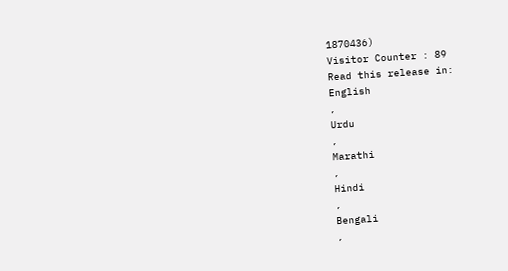1870436)
Visitor Counter : 89
Read this release in:
English
,
Urdu
,
Marathi
,
Hindi
,
Bengali
,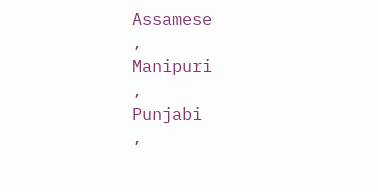Assamese
,
Manipuri
,
Punjabi
,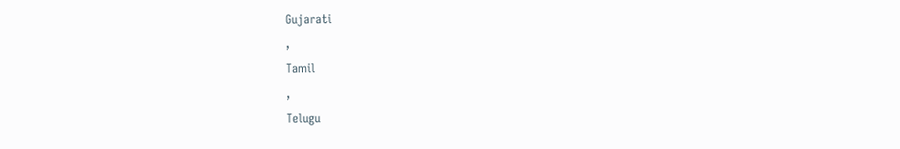Gujarati
,
Tamil
,
Telugu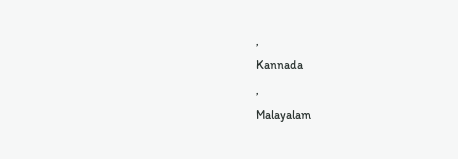,
Kannada
,
Malayalam